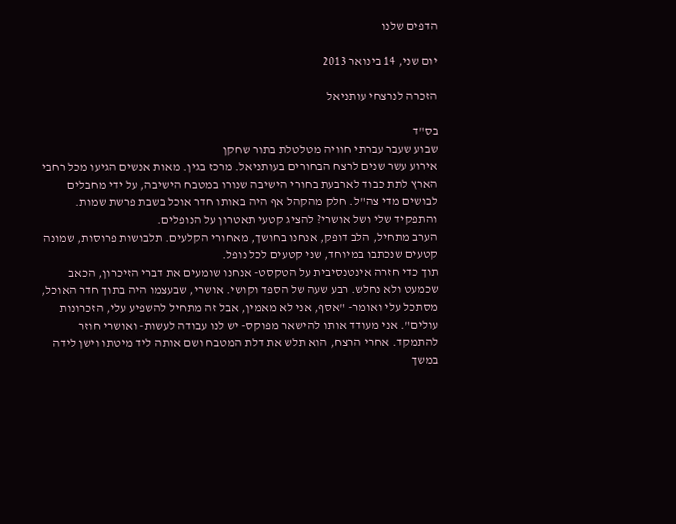הדפים שלנו

יום שני, 14 בינואר 2013

הזכרה לנרצחי עותניאל

בס"ד
שבוע שעבר עברתי חוויה מטלטלת בתור שחקן
אירוע עשר שנים לרצח הבחורים בעותניאל. מרכז בגין. מאות אנשים הגיעו מכל רחבי הארץ לתת כבוד לארבעת בחורי הישיבה שנורו במטבח הישיבה, על ידי מחבלים לבושים מדי צה"ל. חלק מהקהל אף היה באותו חדר אוכל בשבת פרשת שמות. והתפקיד שלי ושל אושרי? להציג קטעי תאטרון על הנופלים.
הערב מתחיל, הלב דופק, אנחנו בחושך, מאחורי הקלעים. תלבושות פרוסות, שמונה קטעים שנכתבו במיוחד, שני קטעים לכל נופל.
תוך כדי חזרה אינטנסיבית על הטקסט- אנחנו שומעים את דברי הזיכרון, הכאב שכמעט ולא נחלש. רבע שעה של הספד וקושי. אושרי, שבעצמו היה בתוך חדר האוכל, מסתכל עלי ואומר- "אסף, אני לא מאמין, אבל זה מתחיל להשפיע עלי, הזכרונות עולים". אני מעודד אותו להישאר מפוקס- יש לנו עבודה לעשות- ואושרי חוזר להתמקד. אחרי הרצח, הוא תלש את דלת המטבח ושם אותה ליד מיטתו וישן לידה במשך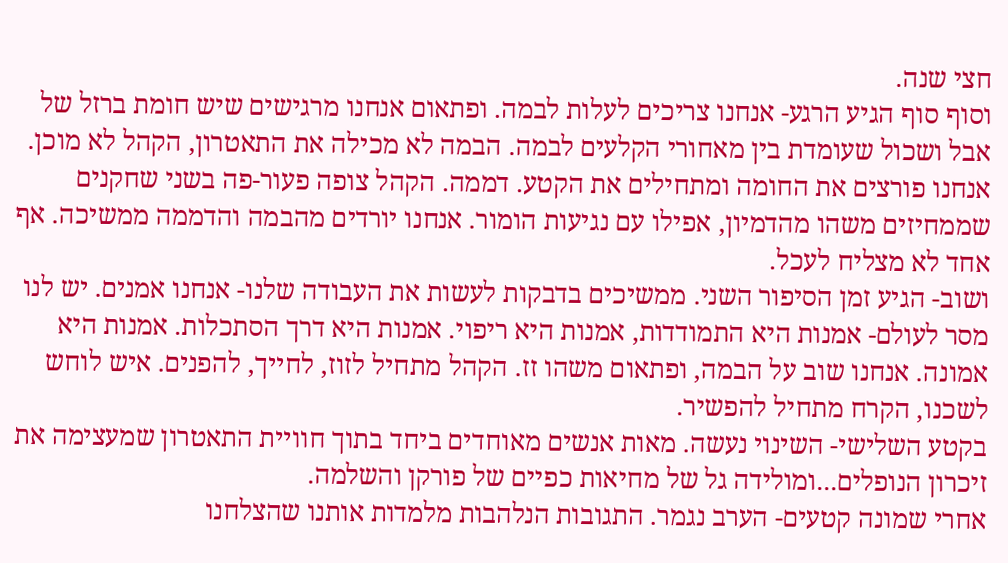חצי שנה.
וסוף סוף הגיע הרגע- אנחנו צריכים לעלות לבמה. ופתאום אנחנו מרגישים שיש חומת ברזל של אבל ושכול שעומדת בין מאחורי הקלעים לבמה. הבמה לא מכילה את התאטרון, הקהל לא מוכן. אנחנו פורצים את החומה ומתחילים את הקטע. דממה. הקהל צופה פעור-פה בשני שחקנים שממחיזים משהו מהדמיון, אפילו עם נגיעות הומור. אנחנו יורדים מהבמה והדממה ממשיכה. אף אחד לא מצליח לעכל.
ושוב- הגיע זמן הסיפור השני. ממשיכים בדבקות לעשות את העבודה שלנו- אנחנו אמנים. יש לנו מסר לעולם- אמנות היא התמודדות, אמנות היא ריפוי. אמנות היא דרך הסתכלות. אמנות היא אמונה. אנחנו שוב על הבמה, ופתאום משהו זז. הקהל מתחיל לזוז, לחייך, להפנים. איש לוחש לשכנו, הקרח מתחיל להפשיר.
בקטע השלישי- השינוי נעשה. מאות אנשים מאוחדים ביחד בתוך חוויית התאטרון שמעצימה את זיכרון הנופלים...ומולידה גל של מחיאות כפיים של פורקן והשלמה.
אחרי שמונה קטעים- הערב נגמר. התגובות הנלהבות מלמדות אותנו שהצלחנו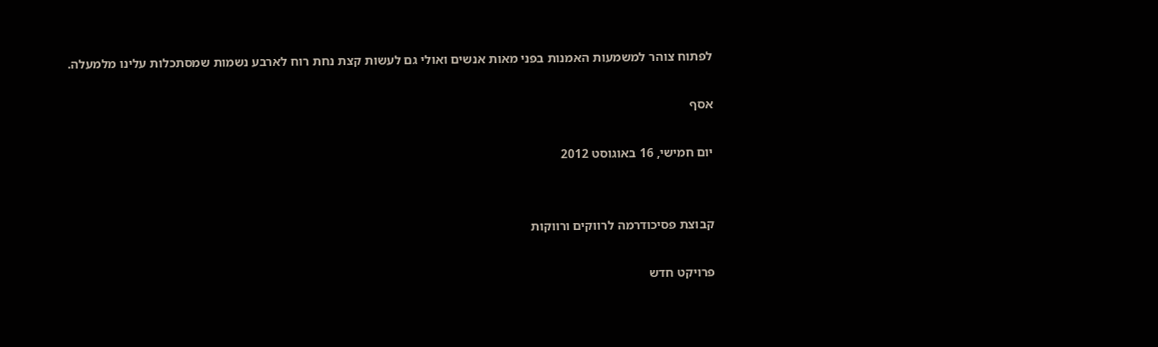לפתוח צוהר למשמעות האמנות בפני מאות אנשים ואולי גם לעשות קצת נחת רוח לארבע נשמות שמסתכלות עלינו מלמעלה.

אסף

יום חמישי, 16 באוגוסט 2012


קבוצת פסיכודרמה לרווקים ורווקות

פרויקט חדש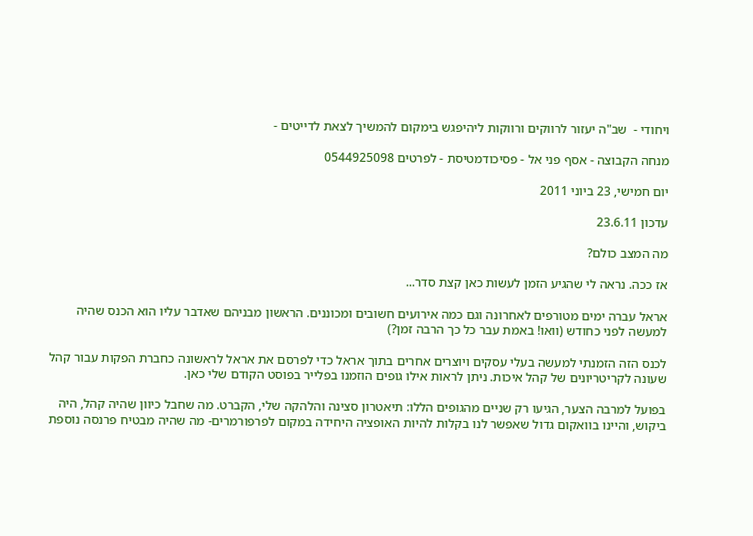ויחודי -  שב"ה יעזור לרווקים ורווקות ליהיפגש בימקום להמשיך לצאת לדייטים -

מנחה הקבוצה - אסף פני אל - פסיכודמטיסת - לפרטים 0544925098

יום חמישי, 23 ביוני 2011

עדכון 23.6.11

מה המצב כולם?

אז ככה. נראה לי שהגיע הזמן לעשות כאן קצת סדר...

אראל עברה ימים מטורפים לאחרונה וגם כמה אירועים חשובים ומכוננים. הראשון מבניהם שאדבר עליו הוא הכנס שהיה למעשה לפני כחודש (וואו! באמת עבר כל כך הרבה זמן?)

לכנס הזה הזמנתי למעשה בעלי עסקים ויוצרים אחרים בתוך אראל כדי לפרסם את אראל לראשונה כחברת הפקות עבור קהל שעונה לקריטריונים של קהל איכות. ניתן לראות אילו גופים הוזמנו בפלייר בפוסט הקודם שלי כאן.

בפועל למרבה הצער, הגיעו רק שניים מהגופים הללו: תיאטרון סצינה והלהקה שלי, הקברט. מה שחבל כיוון שהיה קהל, היה ביקוש, והיינו בוואקום גדול שאפשר לנו בקלות להיות האופציה היחידה במקום לפרפורמרים- מה שהיה מבטיח פרנסה נוספת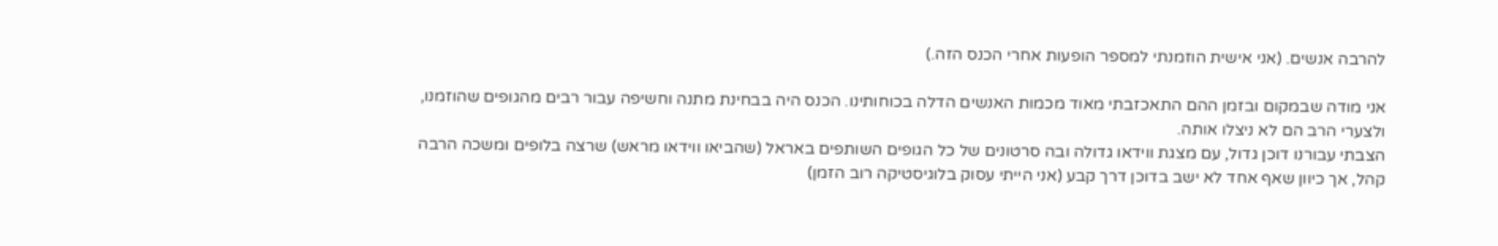להרבה אנשים. (אני אישית הוזמנתי למספר הופעות אחרי הכנס הזה.)

אני מודה שבמקום ובזמן ההם התאכזבתי מאוד מכמות האנשים הדלה בכוחותינו. הכנס היה בבחינת מתנה וחשיפה עבור רבים מהגופים שהוזמנו, ולצערי הרב הם לא ניצלו אותה.
הצבתי עבורנו דוכן גדול, עם מצגת ווידאו גדולה ובה סרטונים של כל הגופים השותפים באראל (שהביאו ווידאו מראש) שרצה בלופים ומשכה הרבה קהל, אך כיוון שאף אחד לא ישב בדוכן דרך קבע (אני הייתי עסוק בלוגיסטיקה רוב הזמן)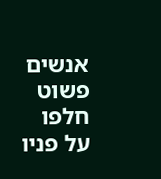אנשים פשוט חלפו על פניו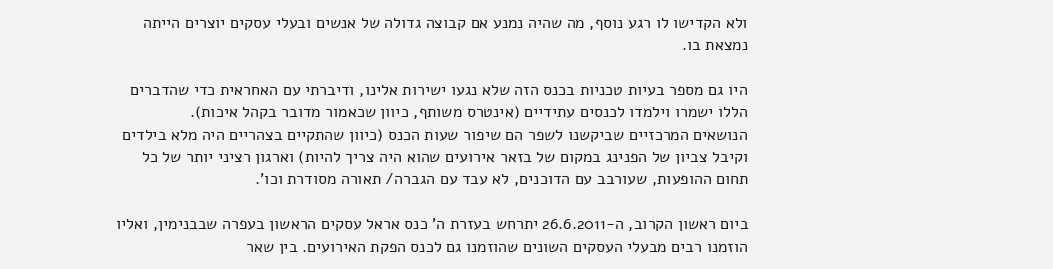ולא הקדישו לו רגע נוסף, מה שהיה נמנע אם קבוצה גדולה של אנשים ובעלי עסקים יוצרים הייתה נמצאת בו.

היו גם מספר בעיות טכניות בכנס הזה שלא נגעו ישירות אלינו, ודיברתי עם האחראית כדי שהדברים הללו ישמרו וילמדו לכנסים עתידיים (אינטרס משותף, כיוון שכאמור מדובר בקהל איכות).
הנושאים המרכזיים שביקשנו לשפר הם שיפור שעות הכנס (כיוון שהתקיים בצהריים היה מלא בילדים וקיבל צביון של הפנינג במקום של בזאר אירועים שהוא היה צריך להיות) וארגון רציני יותר של כל תחום ההופעות, שעורבב עם הדוכנים, לא עבד עם הגברה/ תאורה מסודרת וכו'.

ביום ראשון הקרוב, ה-26.6.2011 יתרחש בעזרת ה' כנס אראל עסקים הראשון בעפרה שבבנימין, ואליו הוזמנו רבים מבעלי העסקים השונים שהוזמנו גם לכנס הפקת האירועים. בין שאר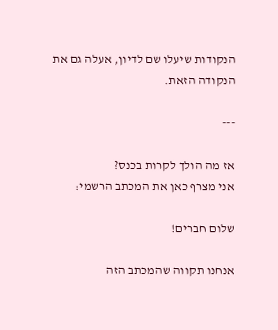הנקודות שיעלו שם לדיון, אעלה גם את הנקודה הזאת.

---

אז מה הולך לקרות בכנס?
אני מצרף כאן את המכתב הרשמי:

שלום חברים!

אנחנו תקווה שהמכתב הזה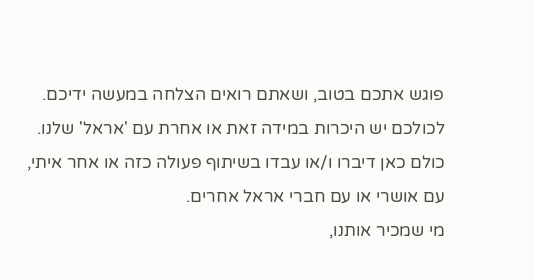פוגש אתכם בטוב, ושאתם רואים הצלחה במעשה ידיכם.
לכולכם יש היכרות במידה זאת או אחרת עם 'אראל' שלנו. כולם כאן דיברו ו/או עבדו בשיתוף פעולה כזה או אחר איתי, עם אושרי או עם חברי אראל אחרים.
מי שמכיר אותנו,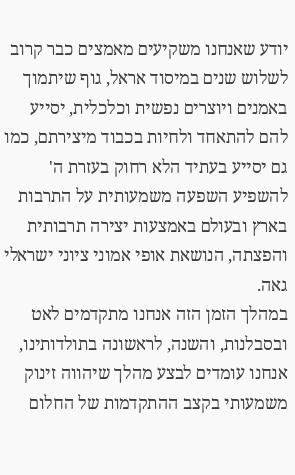יודע שאנחנו משקיעים מאמצים כבר קרוב לשלוש שנים במיסוד אראל, גוף שיתמוך באמנים ויוצרים נפשית וכלכלית, יסייע להם להתאחד ולחיות בכבוד מיצירתם, כמו גם יסייע בעתיד הלא רחוק בעזרת ה' להשפיע השפעה משמעותית על התרבות בארץ ובעולם באמצעות יצירה תרבותית והפצתה, הנושאת אופי אמוני ציוני ישראלי גאה.
במהלך הזמן הזה אנחנו מתקדמים לאט ובסבלנות, והשנה, לראשונה בתולדותינו, אנחנו עומדים לבצע מהלך שיהווה זינוק משמעותי בקצב ההתקדמות של החלום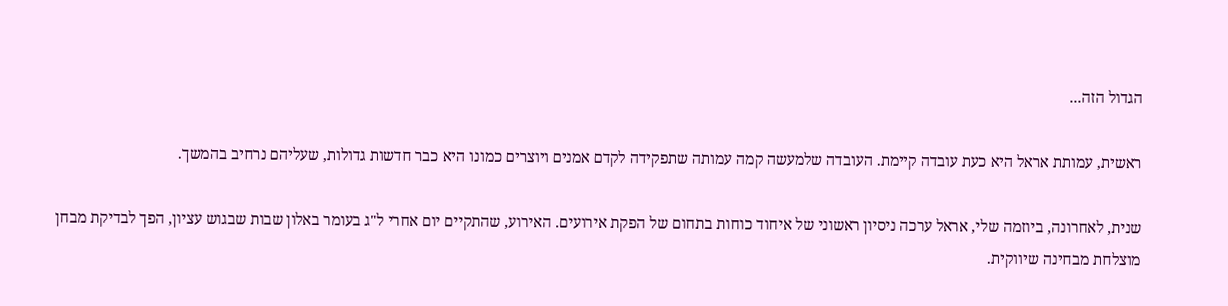הגדול הזה...

ראשית, עמותת אראל היא כעת עובדה קיימת. העובדה שלמעשה קמה עמותה שתפקידה לקדם אמנים ויוצרים כמונו היא כבר חדשות גדולות, שעליהם נרחיב בהמשך.

שנית, לאחרונה, ביוזמה שלי, אראל ערכה ניסיון ראשוני של איחוד כוחות בתחום של הפקת אירועים. האירוע, שהתקיים יום אחרי ל"ג בעומר באלון שבות שבגוש עציון, הפך לבדיקת מבחן מוצלחת מבחינה שיווקית.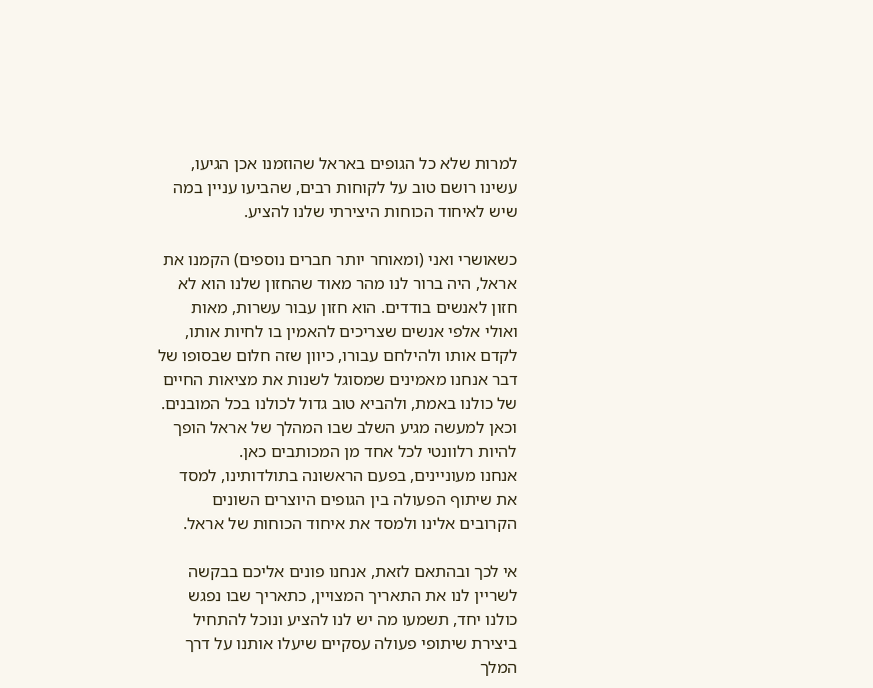למרות שלא כל הגופים באראל שהוזמנו אכן הגיעו, עשינו רושם טוב על לקוחות רבים, שהביעו עניין במה שיש לאיחוד הכוחות היצירתי שלנו להציע.

כשאושרי ואני (ומאוחר יותר חברים נוספים) הקמנו את אראל, היה ברור לנו מהר מאוד שהחזון שלנו הוא לא חזון לאנשים בודדים. הוא חזון עבור עשרות, מאות ואולי אלפי אנשים שצריכים להאמין בו לחיות אותו, לקדם אותו ולהילחם עבורו, כיוון שזה חלום שבסופו של דבר אנחנו מאמינים שמסוגל לשנות את מציאות החיים של כולנו באמת, ולהביא טוב גדול לכולנו בכל המובנים.
וכאן למעשה מגיע השלב שבו המהלך של אראל הופך להיות רלוונטי לכל אחד מן המכותבים כאן.
אנחנו מעוניינים, בפעם הראשונה בתולדותינו, למסד את שיתוף הפעולה בין הגופים היוצרים השונים הקרובים אלינו ולמסד את איחוד הכוחות של אראל.

אי לכך ובהתאם לזאת, אנחנו פונים אליכם בבקשה לשריין לנו את התאריך המצויין, כתאריך שבו נפגש כולנו יחד, תשמעו מה יש לנו להציע ונוכל להתחיל ביצירת שיתופי פעולה עסקיים שיעלו אותנו על דרך המלך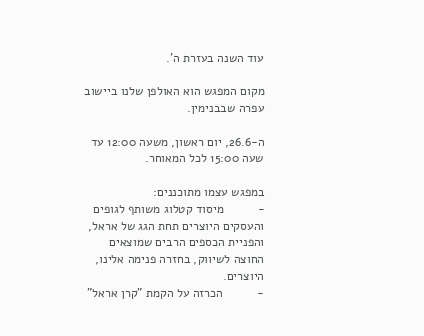עוד השנה בעזרת ה'.

מקום המפגש הוא האולפן שלנו ביישוב עפרה שבבנימין.

ה-26.6, יום ראשון, משעה 12:00 עד שעה 15:00 לכל המאוחר.

במפגש עצמו מתוכננים:
-          מיסוד קטלוג משותף לגופים והעסקים היוצרים תחת הגג של אראל, והפניית הכספים הרבים שמוצאים החוצה לשיווק, בחזרה פנימה אלינו, היוצרים.
-          הכרזה על הקמת "קרן אראל"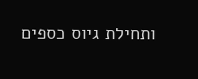ותחילת גיוס כספים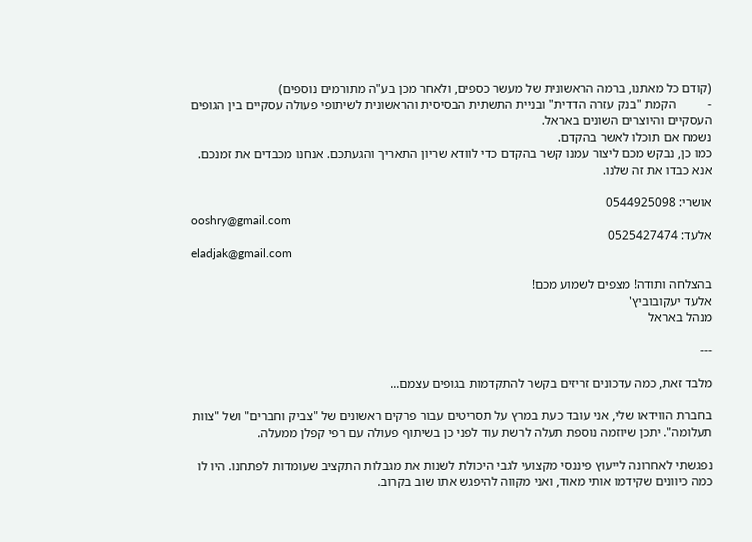(קודם כל מאתנו, ברמה הראשונית של מעשר כספים, ולאחר מכן בע"ה מתורמים נוספים)
-          הקמת "בנק עזרה הדדית" ובניית התשתית הבסיסית והראשונית לשיתופי פעולה עסקיים בין הגופים העסקיים והיוצרים השונים באראל.
נשמח אם תוכלו לאשר בהקדם.
כמו כן, נבקש מכם ליצור עמנו קשר בהקדם כדי לוודא שריון התאריך והגעתכם. אנחנו מכבדים את זמנכם. אנא כבדו את זה שלנו.

אושרי: 0544925098
ooshry@gmail.com
אלעד: 0525427474
eladjak@gmail.com

בהצלחה ותודה! מצפים לשמוע מכם!
אלעד יעקובוביץ'
מנהל באראל

---

מלבד זאת, כמה עדכונים זריזים בקשר להתקדמות בגופים עצמם...

בחברת הווידאו שלי, אני עובד כעת במרץ על תסריטים עבור פרקים ראשונים של "צביק וחברים" ושל "צוות תעלומה". יתכן שיוזמה נוספת תעלה לרשת עוד לפני כן בשיתוף פעולה עם רפי קפלן ממעלה.

נפגשתי לאחרונה לייעוץ פיננסי מקצועי לגבי היכולת לשנות את מגבלות התקציב שעומדות לפתחנו. היו לו כמה כיוונים שקידמו אותי מאוד, ואני מקווה להיפגש אתו שוב בקרוב.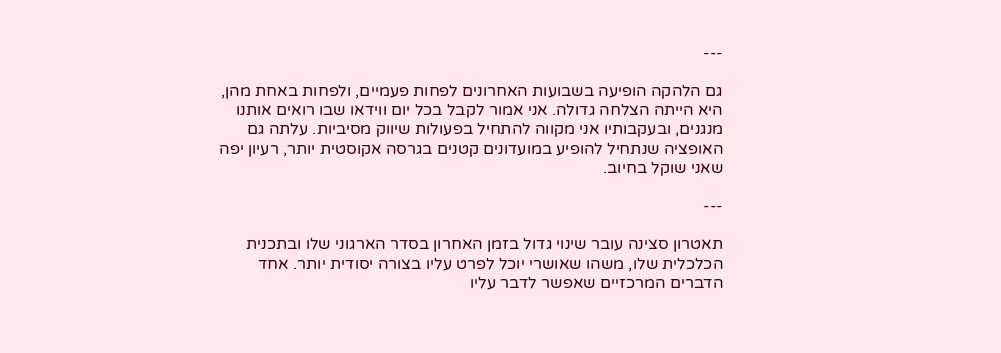---

גם הלהקה הופיעה בשבועות האחרונים לפחות פעמיים, ולפחות באחת מהן, היא הייתה הצלחה גדולה. אני אמור לקבל בכל יום ווידאו שבו רואים אותנו מנגנים, ובעקבותיו אני מקווה להתחיל בפעולות שיווק מסיביות. עלתה גם האופציה שנתחיל להופיע במועדונים קטנים בגרסה אקוסטית יותר, רעיון יפה שאני שוקל בחיוב.

---

תאטרון סצינה עובר שינוי גדול בזמן האחרון בסדר הארגוני שלו ובתכנית הכלכלית שלו, משהו שאושרי יוכל לפרט עליו בצורה יסודית יותר. אחד הדברים המרכזיים שאפשר לדבר עליו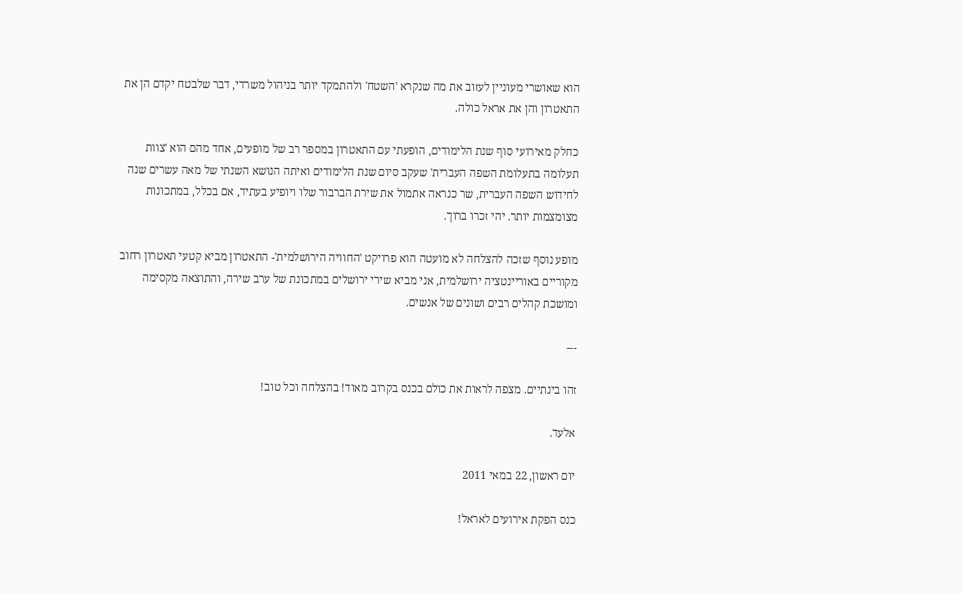הוא שאושרי מעוניין לעזוב את מה שנקרא 'השטח' ולהתמקד יותר בניהול משרדי, דבר שלבטח יקדם הן את התאטרון והן את אראל כולה.

כחלק מאירועי סוף שנת הלימודים, הופעתי עם התאטרון במספר רב של מופעים, אחד מהם הוא 'צוות תעלומה בתעלומת השפה העברית' שעקב סיום שנת הלימודים ואיתה הנושא השנתי של מאה עשרים שנה לחידוש השפה העברית, שר כנראה אתמול את שירת הברבור שלו ויופיע בעתיד, אם בכלל, במתכונות מצומצמות יותר. יהי זכרו ברוך.

מופע נוסף שזכה להצלחה לא מועטה הוא פרויקט 'החוויה הירושלמית'- התאטרון מביא קטעי תאטרון רחוב מקוריים באוריינטציה ירושלמית, אני מביא שירי ירושלים במתכונת של ערב שירה, והתוצאה מקסימה ומושכת קהלים רבים ושונים של אנשים.

---

זהו בינתיים. מצפה לראות את כולם בכנס בקרוב מאוד! בהצלחה וכל טוב!

אלעד.

יום ראשון, 22 במאי 2011

כנס הפקת אירועים לאראל!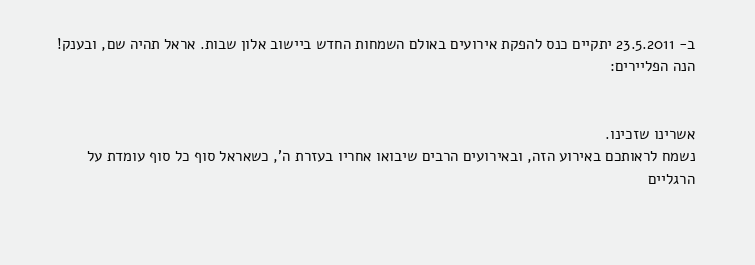ב- 23.5.2011 יתקיים כנס להפקת אירועים באולם השמחות החדש ביישוב אלון שבות. אראל תהיה שם, ובענק!
הנה הפליירים:


אשרינו שזכינו.
נשמח לראותכם באירוע הזה, ובאירועים הרבים שיבואו אחריו בעזרת ה', כשאראל סוף כל סוף עומדת על הרגליים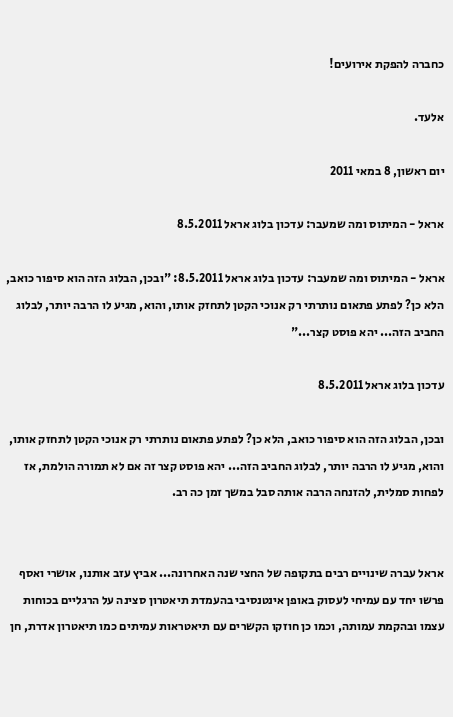כחברה להפקת אירועים!

אלעד.

יום ראשון, 8 במאי 2011

אראל - המיתוס ומה שמעבר: עדכון בלוג אראל 8.5.2011

אראל - המיתוס ומה שמעבר: עדכון בלוג אראל 8.5.2011: "ובכן, הבלוג הזה הוא סיפור כואב, הלא כן? לפתע פתאום נותרתי רק אנוכי הקטן לתחזק אותו, והוא, מגיע לו הרבה יותר, לבלוג החביב הזה... יהא פוסט קצר..."

עדכון בלוג אראל 8.5.2011

ובכן, הבלוג הזה הוא סיפור כואב, הלא כן? לפתע פתאום נותרתי רק אנוכי הקטן לתחזק אותו, והוא, מגיע לו הרבה יותר, לבלוג החביב הזה... יהא פוסט קצר זה אם לא תמורה הולמת, אז לפחות סמלית, להזנחה הרבה אותה סבל במשך זמן כה רב.


אראל עברה שינויים רבים בתקופה של החצי שנה האחרונה... אביץ עזב אותנו, אושרי ואסף פרשו יחד עם עמיחי לעסוק באופן אינטנסיבי בהעמדת תיאטרון סצינה על הרגליים בכוחות עצמו ובהקמת עמותה, וכמו כן חוזקו הקשרים עם תיאטראות עמיתים כמו תיאטרון אדרת, חן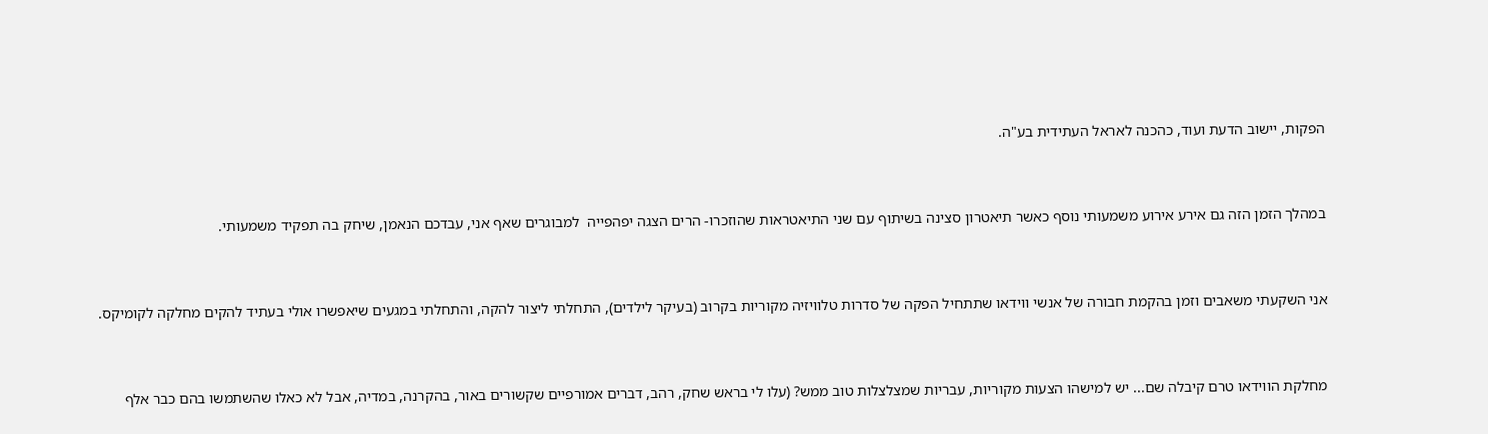הפקות, יישוב הדעת ועוד, כהכנה לאראל העתידית בע"ה.


במהלך הזמן הזה גם אירע אירוע משמעותי נוסף כאשר תיאטרון סצינה בשיתוף עם שני התיאטראות שהוזכרו- הרים הצגה יפהפייה  למבוגרים שאף אני, עבדכם הנאמן, שיחק בה תפקיד משמעותי.


אני השקעתי משאבים וזמן בהקמת חבורה של אנשי ווידאו שתתחיל הפקה של סדרות טלוויזיה מקוריות בקרוב (בעיקר לילדים), התחלתי ליצור להקה, והתחלתי במגעים שיאפשרו אולי בעתיד להקים מחלקה לקומיקס.


מחלקת הווידאו טרם קיבלה שם... יש למישהו הצעות מקוריות, עבריות שמצלצלות טוב ממש? (עלו לי בראש שחק, רהב, דברים אמורפיים שקשורים באור, בהקרנה, במדיה, אבל לא כאלו שהשתמשו בהם כבר אלף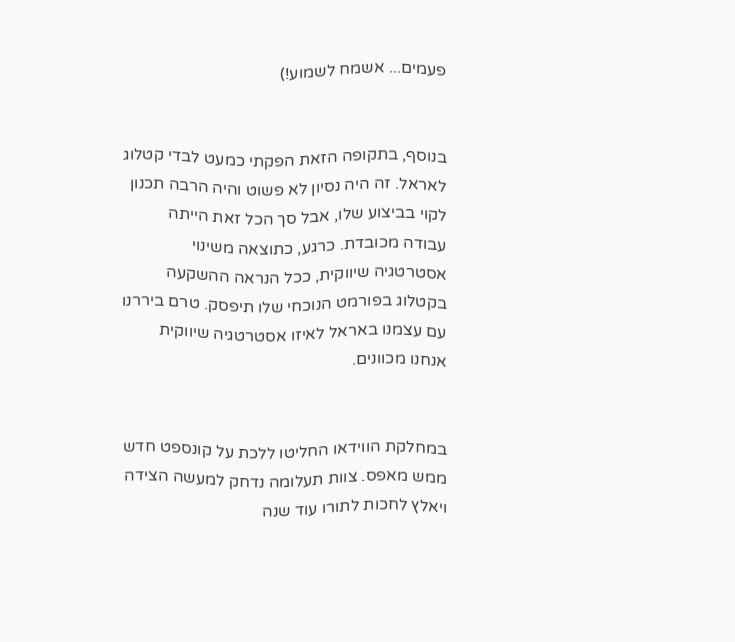פעמים... אשמח לשמוע!)


בנוסף, בתקופה הזאת הפקתי כמעט לבדי קטלוג לאראל. זה היה נסיון לא פשוט והיה הרבה תכנון לקוי בביצוע שלו, אבל סך הכל זאת הייתה עבודה מכובדת. כרגע, כתוצאה משינוי אסטרטגיה שיווקית, ככל הנראה ההשקעה בקטלוג בפורמט הנוכחי שלו תיפסק. טרם ביררנו עם עצמנו באראל לאיזו אסטרטגיה שיווקית אנחנו מכוונים.


במחלקת הווידאו החליטו ללכת על קונספט חדש ממש מאפס. צוות תעלומה נדחק למעשה הצידה ויאלץ לחכות לתורו עוד שנה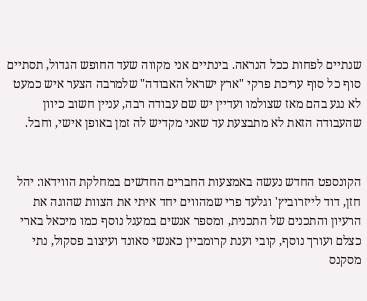שנתיים לפחות ככל הנראה. בינתיים אני מקווה שעד החופש הגדול, תסתיים סוף כל סוף עריכת פרקי "ארץ ישראל האבודה" שלמרבה הצער איש כמעט לא נגע בהם מאז שצולמו ועדיין יש שם עבודה רבה, עניין חשוב כיוון שהעבודה הזאת לא מתבצעת עד שאני מקדיש לה זמן באופן אישי, וחבל.


הקונספט החדש נעשה באמצעות החברים החדשים במחלקת הווידאו: יהל חזן, דוד לייזרוביץ' וגלעד פרי שמהווים יחד איתי את הצוות שהוגה את הרעיון והתכנים של התכנית, ומספר אנשים במעגל נוסף כמו מיכאל בארי כצלם ועורך נוסף, קובי וענת קרומביין כאנשי סאונד ועיצוב פסקול, נתי מסקנס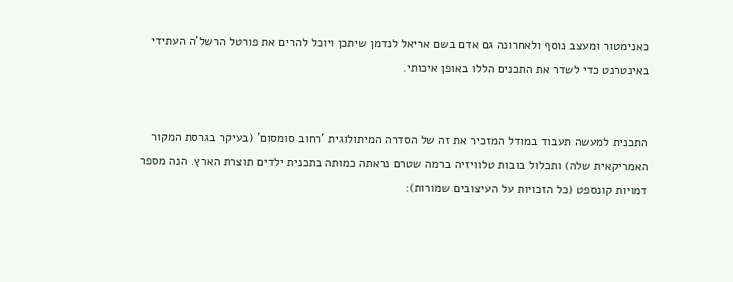כאנימטור ומעצב נוסף ולאחרונה גם אדם בשם אריאל לנדמן שיתכן ויוכל להרים את פורטל הרשל'ה העתידי באינטרנט כדי לשדר את התכנים הללו באופן איכותי.


התכנית למעשה תעבוד במודל המזכיר את זה של הסדרה המיתולוגית 'רחוב סומסום' (בעיקר בגרסת המקור האמריקאית שלה) ותכלול בובות טלוויזיה ברמה שטרם נראתה כמותה בתכנית ילדים תוצרת הארץ. הנה מספר דמויות קונספט (כל הזכויות על העיצובים שמורות):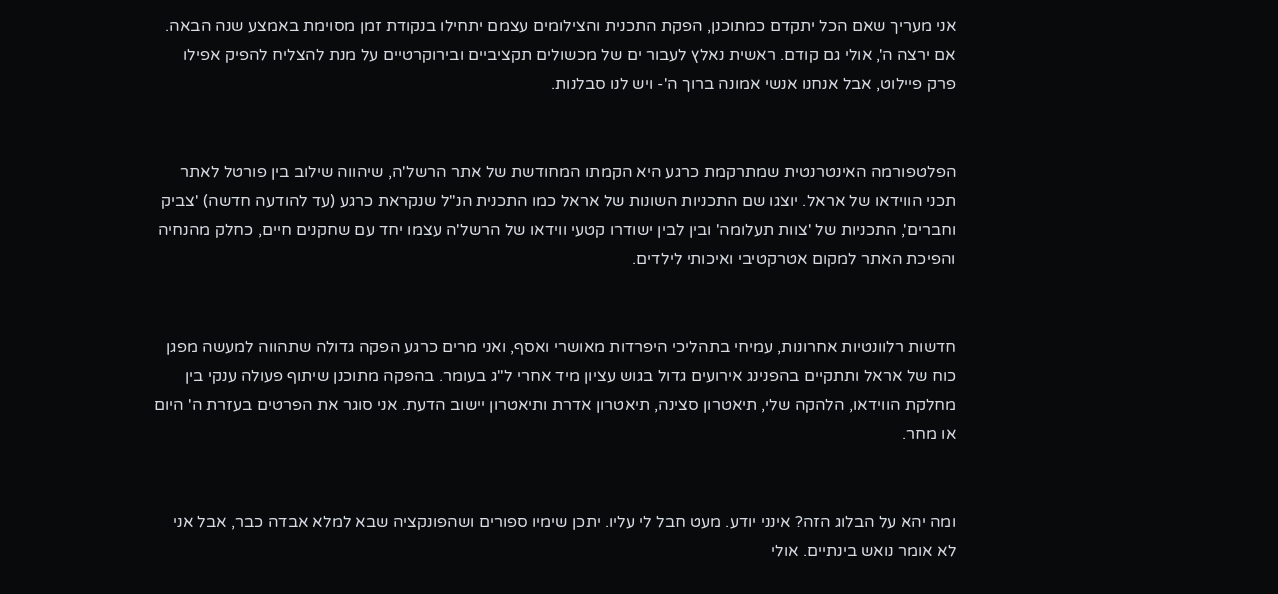אני מעריך שאם הכל יתקדם כמתוכנן, הפקת התכנית והצילומים עצמם יתחילו בנקודת זמן מסוימת באמצע שנה הבאה. אם ירצה ה', אולי גם קודם. ראשית נאלץ לעבור ים של מכשולים תקציביים ובירוקרטיים על מנת להצליח להפיק אפילו פרק פיילוט, אבל אנחנו אנשי אמונה ברוך ה'- ויש לנו סבלנות.


הפלטפורמה האינטרנטית שמתרקמת כרגע היא הקמתו המחודשת של אתר הרשל'ה, שיהווה שילוב בין פורטל לאתר תכני הווידאו של אראל. יוצגו שם התכניות השונות של אראל כמו התכנית הנ"ל שנקראת כרגע (עד להודעה חדשה) 'צביק וחברים', התכניות של 'צוות תעלומה' ובין לבין ישודרו קטעי ווידאו של הרשל'ה עצמו יחד עם שחקנים חיים, כחלק מהנחיה והפיכת האתר למקום אטרקטיבי ואיכותי לילדים.


חדשות רלוונטיות אחרונות, עמיחי בתהליכי היפרדות מאושרי ואסף, ואני מרים כרגע הפקה גדולה שתהווה למעשה מפגן כוח של אראל ותתקיים בהפנינג אירועים גדול בגוש עציון מיד אחרי ל"ג בעומר. בהפקה מתוכנן שיתוף פעולה ענקי בין מחלקת הווידאו, הלהקה שלי, תיאטרון סצינה, תיאטרון אדרת ותיאטרון יישוב הדעת. אני סוגר את הפרטים בעזרת ה' היום או מחר.


ומה יהא על הבלוג הזה? אינני יודע. מעט חבל לי עליו. יתכן שימיו ספורים ושהפונקציה שבא למלא אבדה כבר, אבל אני לא אומר נואש בינתיים. אולי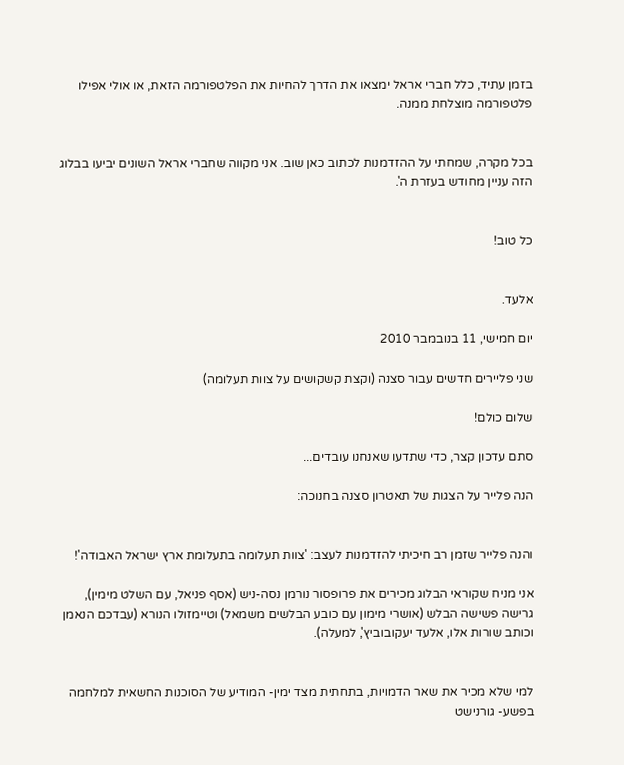בזמן עתיד, כלל חברי אראל ימצאו את הדרך להחיות את הפלטפורמה הזאת, או אולי אפילו פלטפורמה מוצלחת ממנה.


בכל מקרה, שמחתי על ההזדמנות לכתוב כאן שוב. אני מקווה שחברי אראל השונים יביעו בבלוג הזה עניין מחודש בעזרת ה'.


כל טוב!


אלעד.

יום חמישי, 11 בנובמבר 2010

שני פליירים חדשים עבור סצנה (וקצת קשקושים על צוות תעלומה)

שלום כולם!

סתם עדכון קצר, כדי שתדעו שאנחנו עובדים...

הנה פלייר על הצגות של תאטרון סצנה בחנוכה:


והנה פלייר שזמן רב חיכיתי להזדמנות לעצב: 'צוות תעלומה בתעלומת ארץ ישראל האבודה'!

אני מניח שקוראי הבלוג מכירים את פרופסור נורמן נסה-ניש (אסף פניאל, עם השלט מימין), גרישה פשישה הבלש (אושרי מימון עם כובע הבלשים משמאל) וטיימזולו הנורא (עבדכם הנאמן וכותב שורות אלו, אלעד יעקובוביץ', למעלה).


למי שלא מכיר את שאר הדמויות, בתחתית מצד ימין- המודיע של הסוכנות החשאית למלחמה בפשע- גורנישט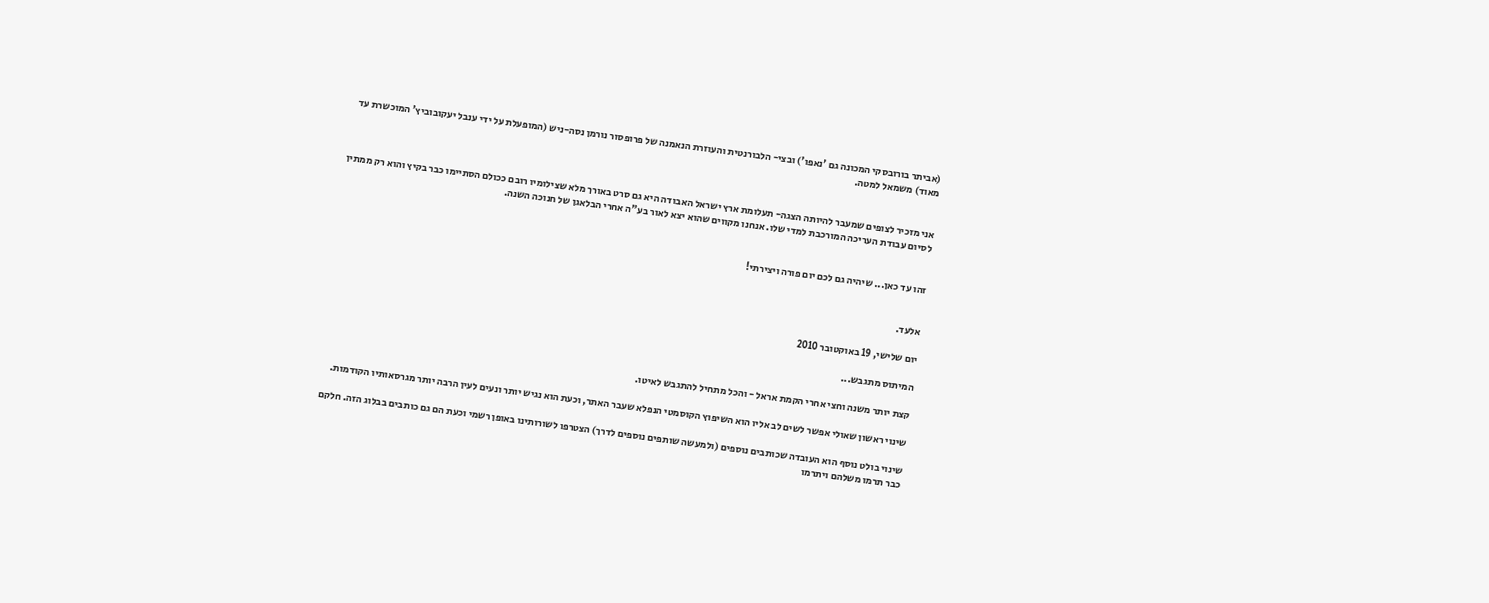(אביתר בורובסקי המכונה גם 'נאפו') ובצי- הלבורנטית והעוזרת הנאמנה של פרופסור נורמן נסה-ניש (המופעלת על ידי ענבל יעקובוביץ' המוכשרת עד מאוד) משמאל למטה.


אני מזכיר לצופים שמעבר להיותה הצגה- תעלומת ארץ ישראל האבודה היא גם סרט באורך מלא שצילומיו רובם ככולם הסתיימו כבר בקיץ והוא רק ממתין לסיום עבודת העריכה המורכבת למדי שלו. אנחנו מקווים שהוא יצא לאור בע"ה אחרי הבלאגן של חנוכה השנה.


זהו עד כאן... שיהיה גם לכם יום פורה ויצירתי!


אלעד.

יום שלישי, 19 באוקטובר 2010

המיתוס מתגבש...

קצת יותר משנה וחצי אחרי הקמת אראל - והכל מתחיל להתגבש לאיטו.

שינוי ראשון שאולי אפשר לשים לב אליו הוא השיפוץ הקוסמטי הנפלא שעבר האתר, וכעת הוא נגיש יותר ונעים לעין הרבה יותר מגרסאותיו הקודמות.

שינוי בולט נוסף הוא העובדה שכותבים נוספים (ולמעשה שותפים נוספים לדרך) הצטרפו לשורותינו באופן רשמי וכעת הם גם כותבים בבלוג הזה. חלקם כבר תרמו משלהם ויתרמו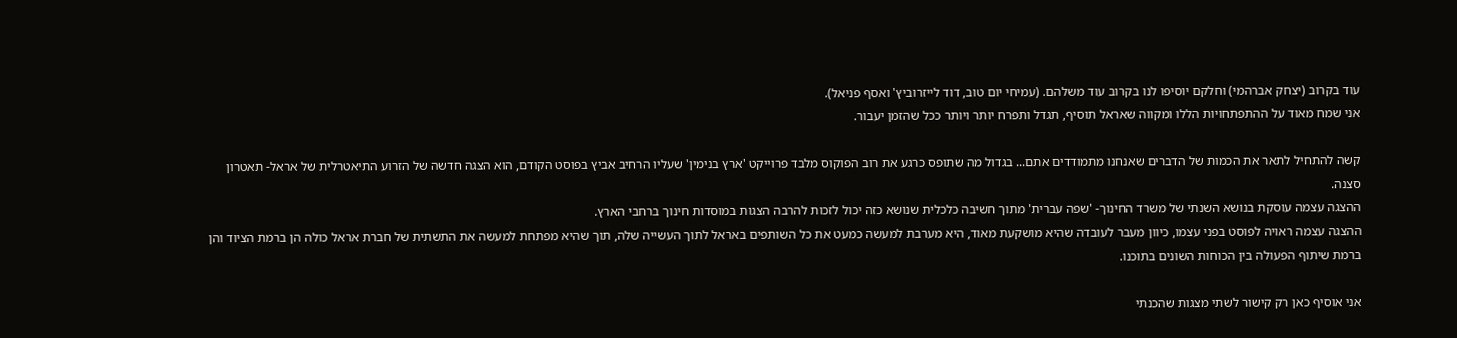עוד בקרוב (יצחק אברהמי) וחלקם יוסיפו לנו בקרוב עוד משלהם. (עמיחי יום טוב, דוד לייזרוביץ' ואסף פניאל).
אני שמח מאוד על ההתפתחויות הללו ומקווה שאראל תוסיף, תגדל ותפרח יותר ויותר ככל שהזמן יעבור.

קשה להתחיל לתאר את הכמות של הדברים שאנחנו מתמודדים אתם... בגדול מה שתופס כרגע את רוב הפוקוס מלבד פרוייקט 'ארץ בנימין' שעליו הרחיב אביץ בפוסט הקודם, הוא הצגה חדשה של הזרוע התיאטרלית של אראל- תאטרון סצנה.
ההצגה עצמה עוסקת בנושא השנתי של משרד החינוך- 'שפה עברית' מתוך חשיבה כלכלית שנושא כזה יכול לזכות להרבה הצגות במוסדות חינוך ברחבי הארץ.
ההצגה עצמה ראויה לפוסט בפני עצמו, כיוון מעבר לעובדה שהיא מושקעת מאוד, היא מערבת למעשה כמעט את כל השותפים באראל לתוך העשייה שלה, תוך שהיא מפתחת למעשה את התשתית של חברת אראל כולה הן ברמת הציוד והן ברמת שיתוף הפעולה בין הכוחות השונים בתוכנו.

אני אוסיף כאן רק קישור לשתי מצגות שהכנתי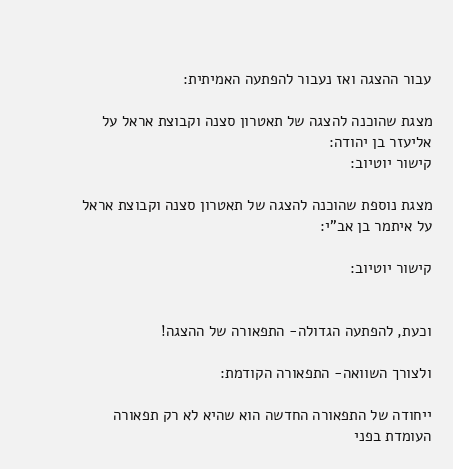עבור ההצגה ואז נעבור להפתעה האמיתית:

מצגת שהוכנה להצגה של תאטרון סצנה וקבוצת אראל על אליעזר בן יהודה:
קישור יוטיוב:

מצגת נוספת שהוכנה להצגה של תאטרון סצנה וקבוצת אראל על איתמר בן אב"י:

קישור יוטיוב:


וכעת, להפתעה הגדולה- התפאורה של ההצגה!

ולצורך השוואה- התפאורה הקודמת:

ייחודה של התפאורה החדשה הוא שהיא לא רק תפאורה העומדת בפני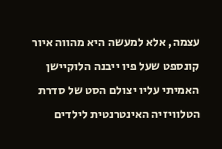עצמה, אלא למעשה היא מהווה איור קונספט שעל פיו ייבנה הלוקיישן האמיתי עליו יצולם הסט של סדרת הטלוויזיה האינטרנטית לילדים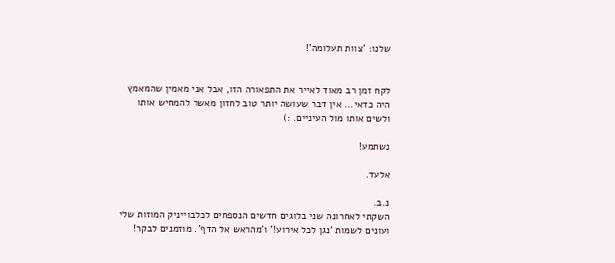שלנו: 'צוות תעלומה'!


לקח זמן רב מאוד לאייר את התפאורה הזו, אבל אני מאמין שהמאמץ היה כדאי... אין דבר שעושה יותר טוב לחזון מאשר להמחיש אותו ולשים אותו מול העיניים. :)

נשתמע!

אלעד.

נ.ב.
השקתי לאחרונה שני בלוגים חדשים הנספחים לכלבוייניק המוזות שלי ועונים לשמות 'נגן לכל אירוע!' ו'מהראש אל הדף'. מוזמנים לבקר!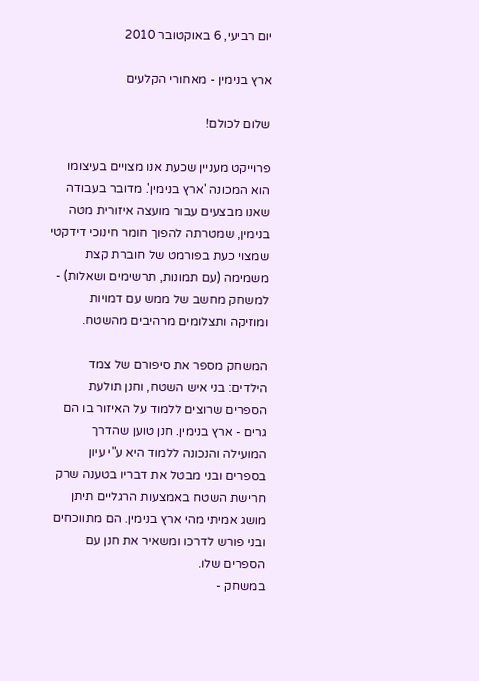יום רביעי, 6 באוקטובר 2010

ארץ בנימין - מאחורי הקלעים

שלום לכולם!

פרוייקט מעניין שכעת אנו מצויים בעיצומו הוא המכונה 'ארץ בנימין'. מדובר בעבודה שאנו מבצעים עבור מועצה איזורית מטה בנימין, שמטרתה להפוך חומר חינוכי דידקטי שמצוי כעת בפורמט של חוברת קצת משמימה (עם תמונות, תרשימים ושאלות) - למשחק מחשב של ממש עם דמויות ומוזיקה ותצלומים מרהיבים מהשטח.

המשחק מספר את סיפורם של צמד הילדים: בני איש השטח, וחנן תולעת הספרים שרוצים ללמוד על האיזור בו הם גרים - ארץ בנימין. חנן טוען שהדרך המועילה והנכונה ללמוד היא ע"י עיון בספרים ובני מבטל את דבריו בטענה שרק חרישת השטח באמצעות הרגליים תיתן מושג אמיתי מהי ארץ בנימין. הם מתווכחים ובני פורש לדרכו ומשאיר את חנן עם הספרים שלו.
במשחק -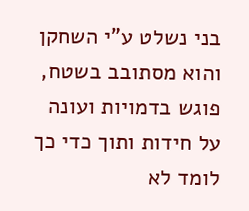בני נשלט ע"י השחקן והוא מסתובב בשטח, פוגש בדמויות ועונה על חידות ותוך כדי כך לומד לא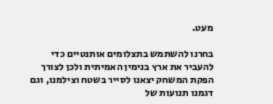מעט.

בחרנו להשתמש בתצלומים אותנטיים כדי להעביר את ארץ בנימין האמיתית ולכן לצורך הפקת המשחק יצאנו לסייר בשטח וצילמנו, וגם דגמנו תנועות של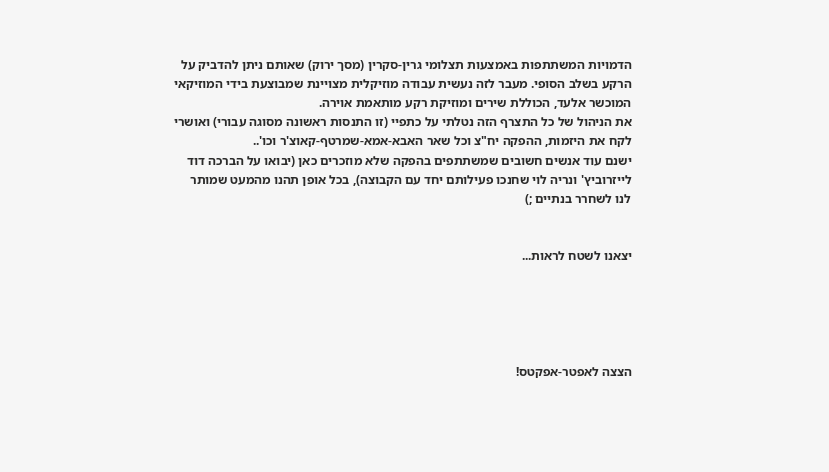הדמויות המשתתפות באמצעות תצלומי גרין-סקרין (מסך ירוק) שאותם ניתן להדביק על הרקע בשלב הסופי. מעבר לזה נעשית עבודה מוזיקלית מצויינת שמבוצעת בידי המוזיקאי המוכשר אלעד, הכוללת שירים ומוזיקת רקע מותאמת אוירה.
את הניהול של כל התצרף הזה נטלתי על כתפיי (זו התנסות ראשונה מסוגה עבורי) ואושרי לקח את היזמות, ההפקה יח"צ וכל שאר האבא-אמא-שמרטף-קאוצ'ר וכו'..
ישנם עוד אנשים חשובים שמשתתפים בהפקה שלא מוזכרים כאן (יבואו על הברכה דוד לייזרוביץ' ונריה לוי שחנכו פעילותם יחד עם הקבוצה), בכל אופן תהנו מהמעט שמותר לנו לשחרר בנתיים ;)


יצאנו לשטח לראות...





הצצה לאפטר-אפקטס!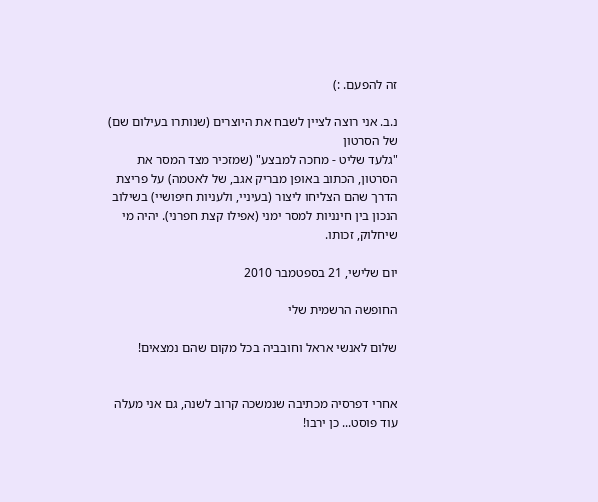זה להפעם. :)

נ.ב. אני רוצה לציין לשבח את היוצרים (שנותרו בעילום שם) של הסרטון
"גלעד שליט - מחכה למבצע" (שמזכיר מצד המסר את הסרטון, הכתוב באופן מבריק אגב, של לאטמה) על פריצת הדרך שהם הצליחו ליצור (בעיניי, ולעניות חיפושיי) בשילוב הנכון בין חינניות למסר ימני (אפילו קצת חפרני). יהיה מי שיחלוק, זכותו.

יום שלישי, 21 בספטמבר 2010

החופשה הרשמית שלי

שלום לאנשי אראל וחובביה בכל מקום שהם נמצאים!


אחרי דפרסיה מכתיבה שנמשכה קרוב לשנה, גם אני מעלה עוד פוסט... כן ירבו!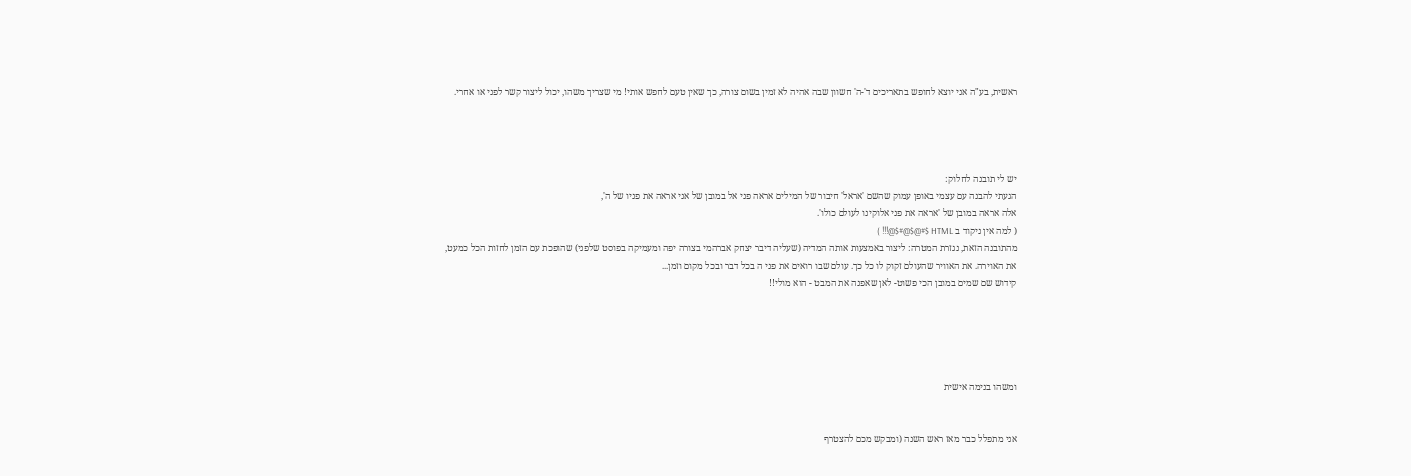ראשית, בע"ה אני יוצא לחופש בתאריכים ד'-ה' חשוון שבה אהיה לא זמין בשום צורה, כך שאין טעם לחפש אותי! מי שצריך משהו, יכול ליצור קשר לפני או אחרי.




יש לי תובנה לחלוק:
הגעתי להבנה עם עצמי באופן עמוק שהשם 'אראל' חיבור של המילים אראה פני אל במובן של אני אראה את פניו של ה',
אלה אראה במובן של 'אראה את פני אלוקינו לעולם כולו'.
( למה אין ניקוד ב HTML $#@$@#$@!!! )
מהתובנה הזאת, נגזרת המטרה: ליצור באמצעות אותה המדיה (שעליה דיבר יצחק אברהמי בצורה יפה ומעמיקה בפוסט שלפני) שהופכת עם הזמן לחזות הכל כמעט,
את האוירה. את האוויר שהעולם זקוק לו כל כך. עולם שבו רואים את פני ה בכל דבר ובכל מקום וזמן...
קידוש שם שמים במובן הכי פשוט- לאן שאפנה את המבט - הוא מולי!!





ומשהו בנימה אישית


אני מתפלל כבר מאז ראש השנה (ומבקש מכם להצטרף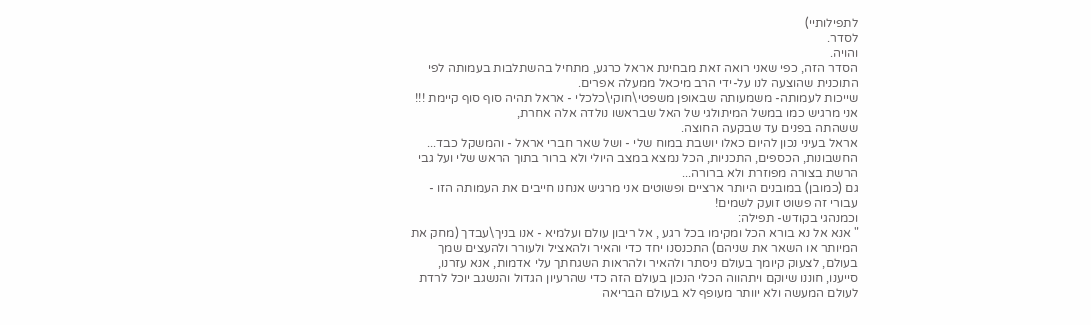לתפילותיי)
לסדר.
והויה.
הסדר הזה, כפי שאני רואה זאת מבחינת אראל כרגע, מתחיל בהשתלבות בעמותה לפי התוכנית שהוצעה לנו על-ידי הרב מיכאל ממעלה אפרים.
שייכות לעמותה- משמעותה שבאופן משפטי\חוקי\כלכלי - אראל תהיה סוף סוף קיימת !!!
אני מרגיש כמו במשל המיתולגי של האל שבראשו נולדה אלה אחרת,
ששהתה בפנים עד שבקעה החוצה.
אראל בעיני נכון להיום כאלו יושבת במוח שלי - ושל שאר חברי אראל - והמשקל כבד...
החשבונות, הכספים, התכניות, הכל נמצא במצב היולי ולא ברור בתוך הראש שלי ועל גבי הרשת בצורה מפוזרת ולא ברורה...
גם (כמובן) במובנים היותר ארציים ופשוטים אני מרגיש אנחנו חייבים את העמותה הזו - עבורי זה פשוט זועק לשמים!
וכמנהגי בקודש- תפילה:
" אנא אל נא בורא הכל ומקימו בכל רגע , אל ריבון עולם ועלמיא - אנו בניך\עבדך (מחק את המיותר או השאר את שניהם) התכנסנו יחד כדי והאיר ולהאציל ולעורר ולהעצים שמך בעולם, לצעוק קיומך בעולם ניסתר ולהאיר ולהראות השגחתך עלי אדמות, אנא עזרנו, סייענו, חוננו שיוקם ויתהווה הכלי הנכון בעולם הזה כדי שהרעיון הגדול והנשגב יוכל לרדת לעולם המעשה ולא יוותר מעופף לא בעולם הבריאה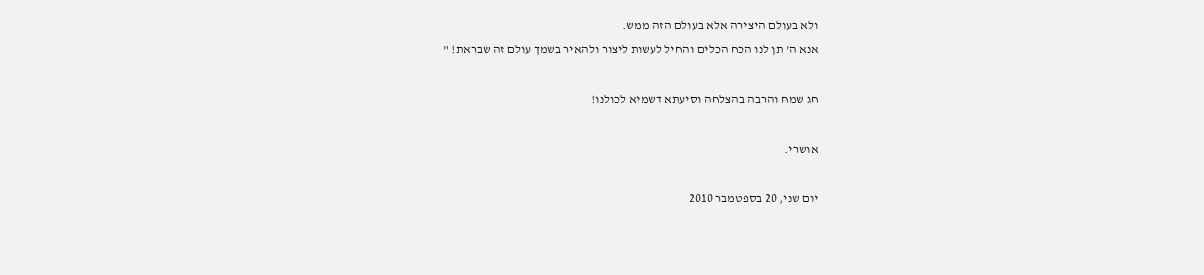ולא בעולם היצירה אלא בעולם הזה ממש.
אנא ה' תן לנו הכח הכלים והחיל לעשות ליצור ולהאיר בשמך עולם זה שבראת! "

חג שמח והרבה בהצלחה וסיעתא דשמיא לכולנו!

אושרי.

יום שני, 20 בספטמבר 2010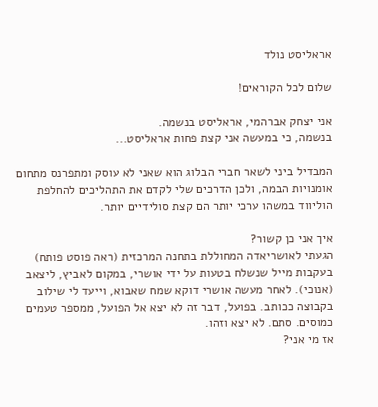אראליסט נולד

שלום לכל הקוראים!

אני יצחק אברהמי, אראליסט בנשמה.
בנשמה, כי במעשה אני קצת פחות אראליסט...

המבדיל ביני לשאר חברי הבלוג הוא שאני לא עוסק ומתפרנס מתחום אומנויות הבמה, ולכן הדרכים שלי לקדם את התהליכים להחלפת הוליווד במשהו ערכי יותר הם קצת סולידיים יותר.

איך אני כן קשור?
הגעתי לאושריאדה המחוללת בתחנה המרכזית (ראה פוסט פותח) בעקבות מייל שנשלח בטעות על ידי אושרי, במקום לאביץ, ליצאב (אנוכי). לאחר מעשה אושרי דוקא שמח שאבוא, וייעד לי שילוב בקבוצה ככותב. בפועל, דבר זה לא יצא אל הפועל, ממספר טעמים כמוסים. סתם. לא יצא וזהו.
אז מי אני?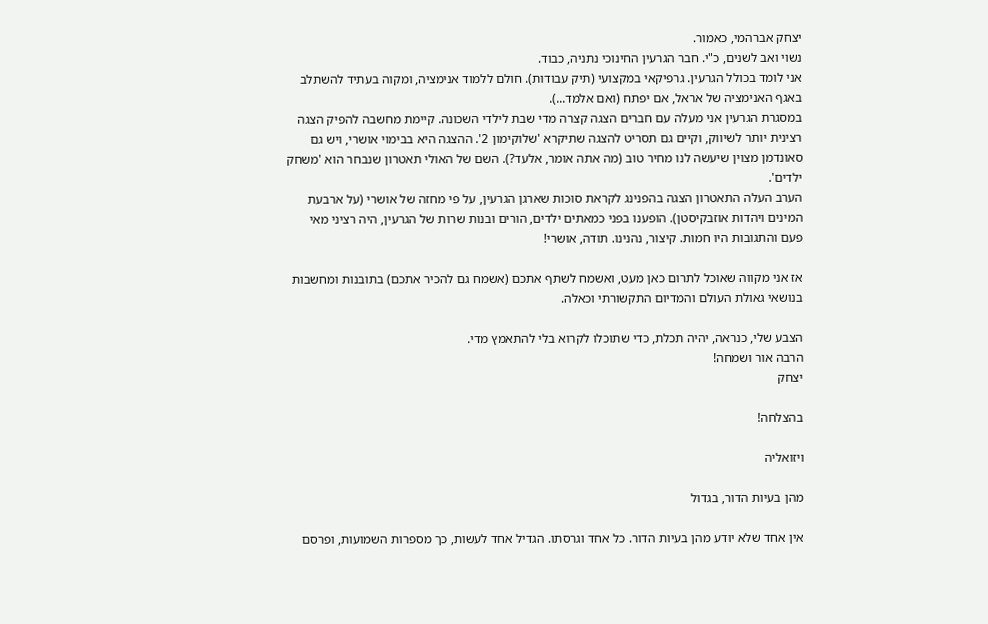יצחק אברהמי, כאמור.
נשוי ואב לשנים, כ"י. חבר הגרעין החינוכי נתניה, כבוד.
אני לומד בכולל הגרעין. גרפיקאי במקצועי (תיק עבודות). חולם ללמוד אנימציה, ומקוה בעתיד להשתלב באגף האנימציה של אראל, אם יפתח (ואם אלמד...).
במסגרת הגרעין אני מעלה עם חברים הצגה קצרה מדי שבת לילדי השכונה. קיימת מחשבה להפיק הצגה רצינית יותר לשיווק, וקיים גם תסריט להצגה שתיקרא 'שלוקימון 2'. ההצגה היא בבימוי אושרי, ויש גם סאונדמן מצוין שיעשה לנו מחיר טוב (מה אתה אומר, אלעד?). השם של האולי תאטרון שנבחר הוא 'משחק ילדים'.
הערב העלה התאטרון הצגה בהפנינג לקראת סוכות שארגן הגרעין, על פי מחזה של אושרי (על ארבעת המינים ויהדות אוזבקיסטן). הופענו בפני כמאתים ילדים, הורים ובנות שרות של הגרעין, היה רציני מאי פעם והתגובות היו חמות. קיצור, נהנינו. תודה, אושרי!

אז אני מקווה שאוכל לתרום כאן מעט, ואשמח לשתף אתכם (אשמח גם להכיר אתכם) בתובנות ומחשבות בנושאי גאולת העולם והמדיום התקשורתי וכאלה.

הצבע שלי, כנראה, יהיה תכלת, כדי שתוכלו לקרוא בלי להתאמץ מדי.
הרבה אור ושמחה!
יצחק

בהצלחה!

ויזואליה

מהן בעיות הדור, בגדול

אין אחד שלא יודע מהן בעיות הדור. כל אחד וגרסתו. הגדיל אחד לעשות, כך מספרות השמועות, ופרסם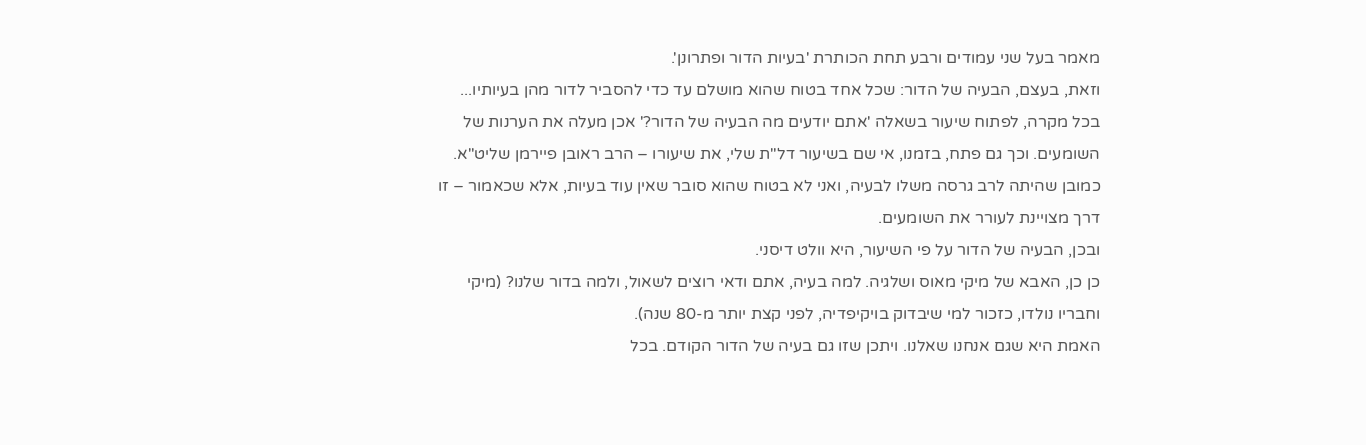מאמר בעל שני עמודים ורבע תחת הכותרת 'בעיות הדור ופתרונן'.
וזאת, בעצם, הבעיה של הדור: שכל אחד בטוח שהוא מושלם עד כדי להסביר לדור מהן בעיותיו...
בכל מקרה, לפתוח שיעור בשאלה 'אתם יודעים מה הבעיה של הדור?' אכן מעלה את הערנות של השומעים. וכך גם פתח, בזמנו, אי שם בשיעור דל"ת שלי, את שיעורו – הרב ראובן פיירמן שליט"א. כמובן שהיתה לרב גרסה משלו לבעיה, ואני לא בטוח שהוא סובר שאין עוד בעיות, אלא שכאמור – זו דרך מצויינת לעורר את השומעים.
ובכן, הבעיה של הדור על פי השיעור, היא וולט דיסני.
כן כן, האבא של מיקי מאוס ושלגיה. למה בעיה, אתם ודאי רוצים לשאול, ולמה בדור שלנו? (מיקי וחבריו נולדו, כזכור למי שיבדוק בויקיפדיה, לפני קצת יותר מ-80 שנה).
האמת היא שגם אנחנו שאלנו. ויתכן שזו גם בעיה של הדור הקודם. בכל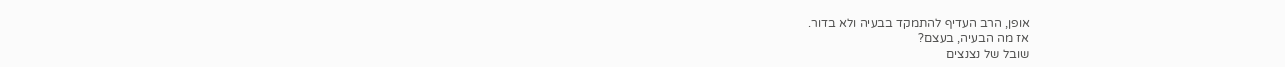אופן, הרב העדיף להתמקד בבעיה ולא בדור.
אז מה הבעיה, בעצם?
שובל של נצנצים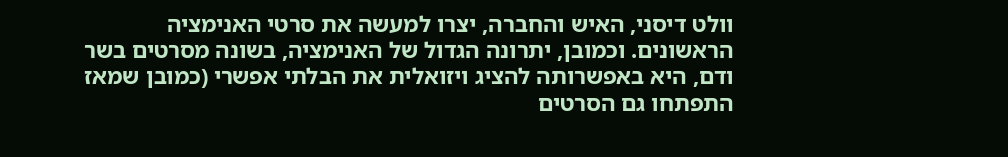וולט דיסני, האיש והחברה, יצרו למעשה את סרטי האנימציה הראשונים. וכמובן, יתרונה הגדול של האנימציה, בשונה מסרטים בשר ודם, היא באפשרותה להציג ויזואלית את הבלתי אפשרי (כמובן שמאז התפתחו גם הסרטים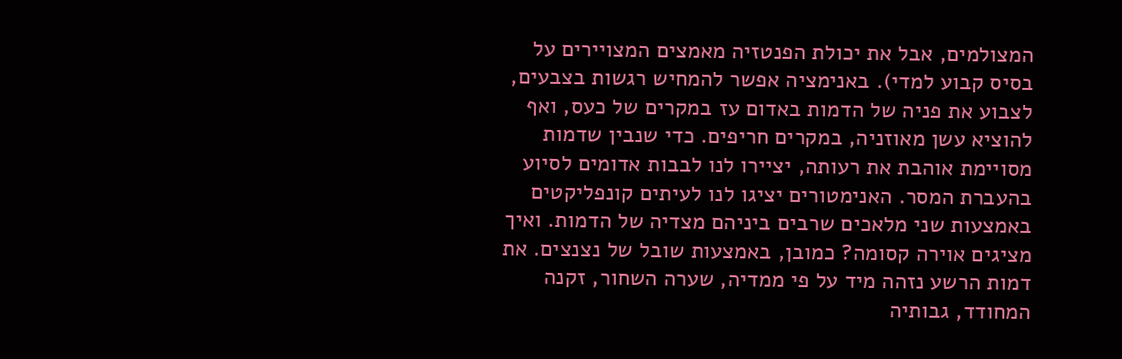המצולמים, אבל את יכולת הפנטזיה מאמצים המצויירים על בסיס קבוע למדי). באנימציה אפשר להמחיש רגשות בצבעים, לצבוע את פניה של הדמות באדום עז במקרים של כעס, ואף להוציא עשן מאוזניה, במקרים חריפים. כדי שנבין שדמות מסויימת אוהבת את רעותה, יציירו לנו לבבות אדומים לסיוע בהעברת המסר. האנימטורים יציגו לנו לעיתים קונפליקטים באמצעות שני מלאכים שרבים ביניהם מצדיה של הדמות. ואיך מציגים אוירה קסומה? כמובן, באמצעות שובל של נצנצים. את דמות הרשע נזהה מיד על פי ממדיה, שערה השחור, זקנה המחודד, גבותיה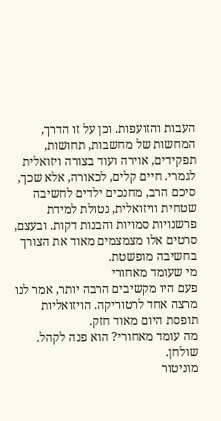העבות והזועפות. וכן על זו הדרך, המחשות של מחשבות, תחושות, תפקידים, אוירה ועוד בצורה ויזואלית לגמרי. חיים קלים, לכאורה, אלא שכך, סיכם הרב, מחנכים ילדים לחשיבה שטחית וויזואלית, נטולת למידת פרשנויות סמויות והבנות דקות. ובעצם, סרטים אלו מצמצמים מאוד את הצורך בחשיבה מופשטת.
מי שעומד מאחורי
פעם היו מקשיבים הרבה יותר, אמר לנו מרצה אחד לרטוריקה. הויזואליות תופסת היום מאוד חזק.
מה עומד מאחורי? הוא פנה לקהל.
שולחן.
מוניטור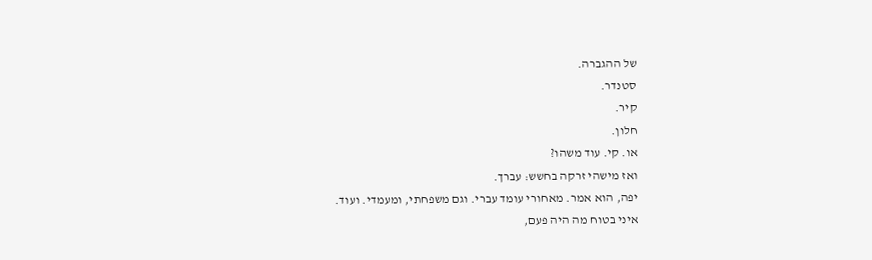של ההגברה.
סטנדר.
קיר.
חלון.
או. קי. עוד משהו?
ואז מישהי זרקה בחשש: עברך.
יפה, הוא אמר. מאחורי עומד עברי. וגם משפחתי, ומעמדי. ועוד.
איני בטוח מה היה פעם,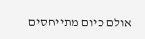אולם כיום מתייחסים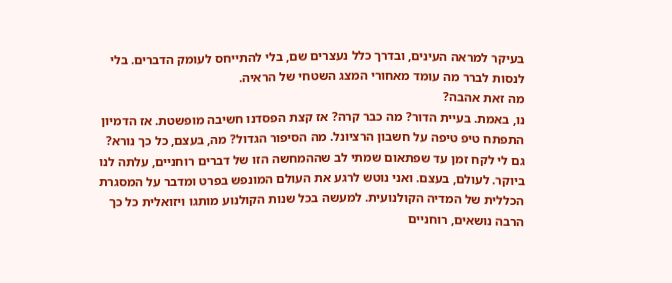בעיקר למראה העינים, ובדרך כלל נעצרים שם, בלי להתייחס לעומק הדברים. בלי לנסות לברר מה עומד מאחורי המצג השטחי של הראיה.
מה זאת אהבה?
נו, באמת. בעיית הדור? מה כבר קרה? אז קצת הפסדנו חשיבה מופשטת. אז הדמיון התפתח טיפ טיפה על חשבון הרציונל. מה הסיפור הגדול? מה, בעצם, כל כך נורא?
גם לי לקח זמן עד שפתאום שמתי לב שההמחשה הזו של דברים רוחניים, עלתה לנו ביוקר. לעולם, בעצם. ואני נוטש לרגע את העולם המונפש בפרט ומדבר על המסגרת הכללית של המדיה הקולנועית. למעשה בכל שנות הקולנוע מותגו ויזואלית כל כך הרבה נושאים, רוחניים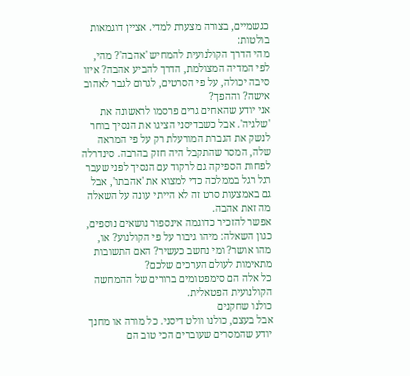כגשמיים, בצורה מצערת למדי. אציין דוגמאות בולטות:
מהי הדרך הקולנועית להמחיש 'אהבה'? מהי, לפי המדיה המצולמת, הדרך להביע אהבה? איזו סיבה יכולה, על פי הסרטים, לגרום לגבר לאהוב אישה? וההפך?
אני יודע שהאחים גרים פרסמו לראשונה את 'שלגיה'. אבל כשבדיסני הציגו את הנסיך בוחר לנשק את הגברת המורעלת רק על פי המראה שלה, המסר שהתקבל היה חזק בהרבה. סינדרלה לפחות הספיקה גם לרקוד עם הנסיך לפני שעבר רגל רגל בממלכה כדי למצוא את 'אהבתו', אבל גם באמצעות סרט זה לא הייתי עונה על השאלה מה זאת אהבה.
אפשר להזכיר כדוגמה אינספור נושאים נוספים, כגון השאלה: מיהו גיבור על פי הקולנוע? או, מהו אושר? ומי נחשב כעשיר? האם התשובות מתאימות לעולם הערכים שלכם?
כל אלה הם סימפטומים ברורים של ההמחשה הקולנועית הפטאלית.
כולנו שחקנים
אבל בעצם, כולנו וולט דיסני. כל מורה או מחנך יודע שהמסרים שעוברים הכי טוב הם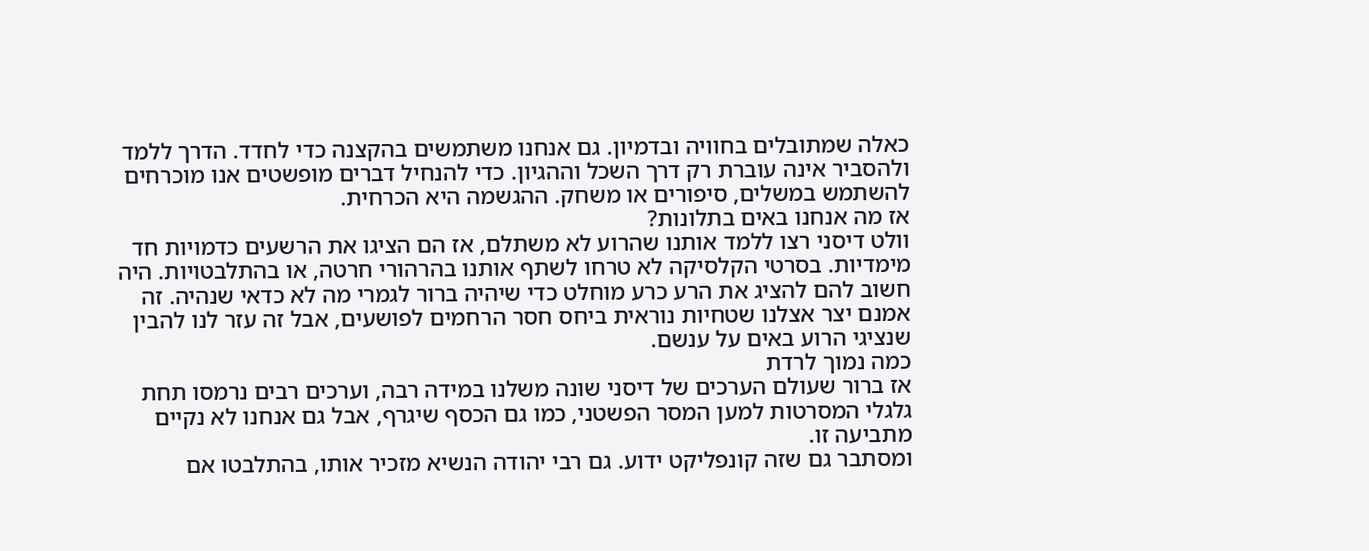כאלה שמתובלים בחוויה ובדמיון. גם אנחנו משתמשים בהקצנה כדי לחדד. הדרך ללמד ולהסביר אינה עוברת רק דרך השכל וההגיון. כדי להנחיל דברים מופשטים אנו מוכרחים להשתמש במשלים, סיפורים או משחק. ההגשמה היא הכרחית.
אז מה אנחנו באים בתלונות?
וולט דיסני רצו ללמד אותנו שהרוע לא משתלם, אז הם הציגו את הרשעים כדמויות חד מימדיות. בסרטי הקלסיקה לא טרחו לשתף אותנו בהרהורי חרטה, או בהתלבטויות. היה חשוב להם להציג את הרע כרע מוחלט כדי שיהיה ברור לגמרי מה לא כדאי שנהיה. זה אמנם יצר אצלנו שטחיות נוראית ביחס חסר הרחמים לפושעים, אבל זה עזר לנו להבין שנציגי הרוע באים על ענשם.
כמה נמוך לרדת
אז ברור שעולם הערכים של דיסני שונה משלנו במידה רבה, וערכים רבים נרמסו תחת גלגלי המסרטות למען המסר הפשטני, כמו גם הכסף שיגרף, אבל גם אנחנו לא נקיים מתביעה זו.
ומסתבר גם שזה קונפליקט ידוע. גם רבי יהודה הנשיא מזכיר אותו, בהתלבטו אם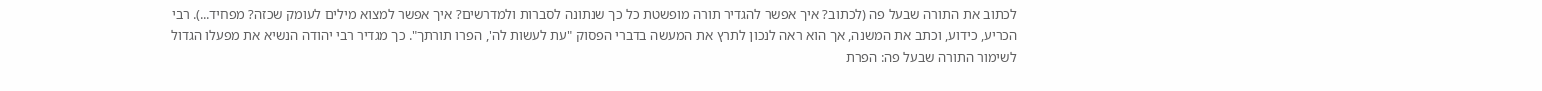לכתוב את התורה שבעל פה (לכתוב? איך אפשר להגדיר תורה מופשטת כל כך שנתונה לסברות ולמדרשים? איך אפשר למצוא מילים לעומק שכזה? מפחיד...). רבי הכריע, כידוע, וכתב את המשנה, אך הוא ראה לנכון לתרץ את המעשה בדברי הפסוק "עת לעשות לה', הפרו תורתך". כך מגדיר רבי יהודה הנשיא את מפעלו הגדול לשימור התורה שבעל פה: הפרת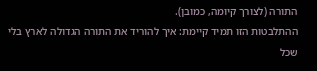התורה (לצורך קיומה, כמובן).
ההתלבטות הזו תמיד קיימת: איך להוריד את התורה הגדולה לארץ בלי שכל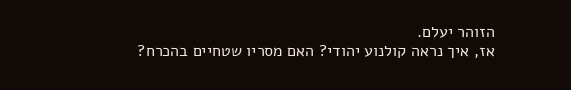הזוהר יעלם.
אז, איך נראה קולנוע יהודי? האם מסריו שטחיים בהכרח?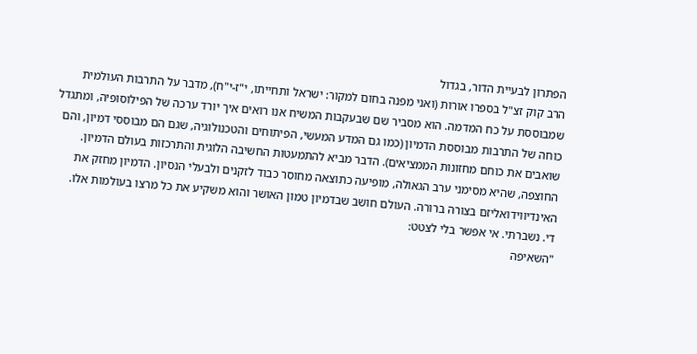הפתרון לבעיית הדור, בגדול
הרב קוק זצ"ל בספרו אורות (ואני מפנה בחום למקור: ישראל ותחייתו, י"ז-י"ח), מדבר על התרבות העולמית שמבוססת על כח המדמה. הוא מסביר שם שבעקבות המשיח אנו רואים איך יורד ערכה של הפילוסופיה, ומתגדל כוחה של התרבות מבוססת הדמיון (כמו גם המדע המעשי, הפיתוחים והטכנולוגיה, שגם הם מבוססי דמיון, והם שואבים את כוחם מחזונות הממציאים). הדבר מביא להתמעטות החשיבה הלוגית והתרכזות בעולם הדמיון. החוצפה, שהיא מסימני ערב הגאולה, מופיעה כתוצאה מחוסר כבוד לזקנים ולבעלי הנסיון. הדמיון מחזק את האינדיווידואליזם בצורה ברורה. העולם חושב שבדמיון טמון האושר והוא משקיע את כל מרצו בעולמות אלו.
די. נשברתי. אי אפשר בלי לצטט:
"השאיפה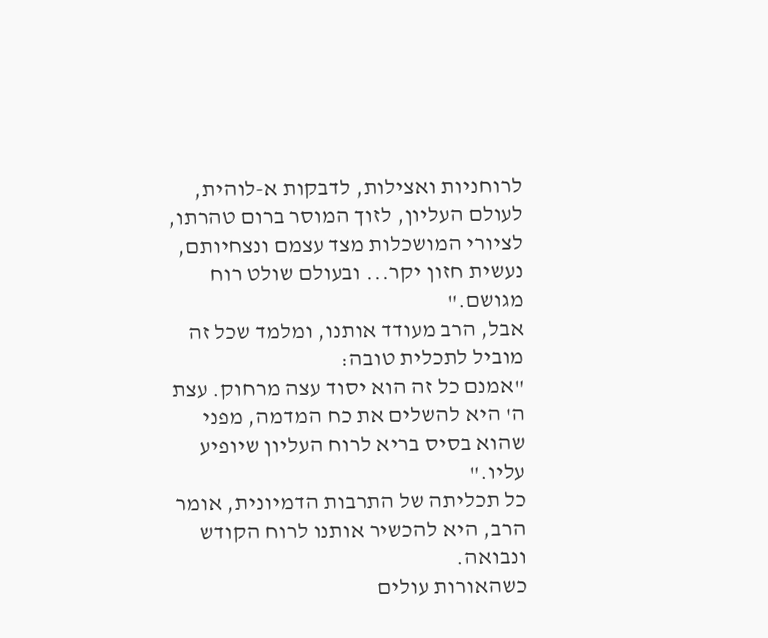לרוחניות ואצילות, לדבקות א-לוהית, לעולם העליון, לזוך המוסר ברום טהרתו, לציורי המושכלות מצד עצמם ונצחיותם, נעשית חזון יקר... ובעולם שולט רוח מגושם."
אבל, הרב מעודד אותנו, ומלמד שכל זה מוביל לתכלית טובה:
"אמנם כל זה הוא יסוד עצה מרחוק. עצת ה' היא להשלים את כח המדמה, מפני שהוא בסיס בריא לרוח העליון שיופיע עליו."
כל תכליתה של התרבות הדמיונית, אומר הרב, היא להכשיר אותנו לרוח הקודש ונבואה.
כשהאורות עולים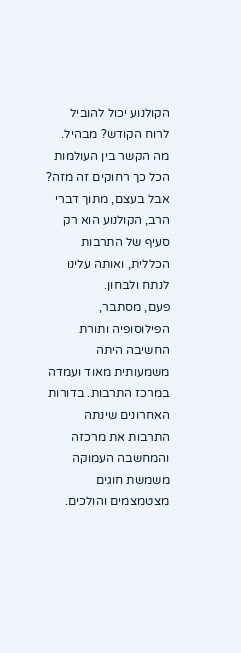הקולנוע יכול להוביל לרוח הקודש? מבהיל. מה הקשר בין העולמות הכל כך רחוקים זה מזה?
אבל בעצם, מתוך דברי הרב, הקולנוע הוא רק סעיף של התרבות הכללית, ואותה עלינו לנתח ולבחון.
פעם, מסתבר, הפילוסופיה ותורת החשיבה היתה משמעותית מאוד ועמדה במרכז התרבות. בדורות האחרונים שינתה התרבות את מרכזה והמחשבה העמוקה משמשת חוגים מצטמצמים והולכים.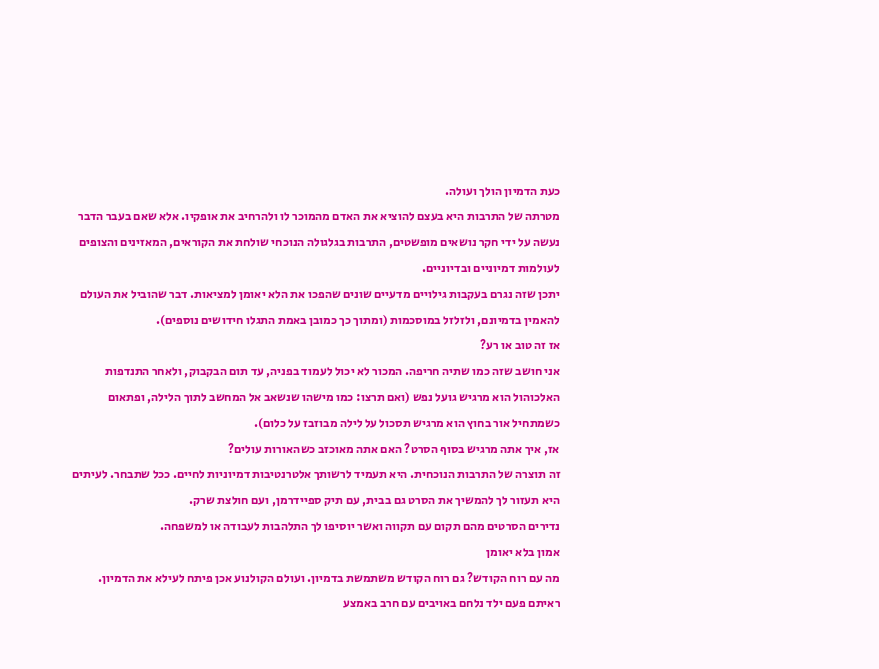כעת הדמיון הולך ועולה.
מטרתה של התרבות היא בעצם להוציא את האדם מהמוכר לו ולהרחיב את אופקיו. אלא שאם בעבר הדבר נעשה על ידי חקר נושאים מופשטים, התרבות בגלגולה הנוכחי שולחת את הקוראים, המאזינים והצופים לעולמות דמיוניים ובדיוניים.
יתכן שזה נגרם בעקבות גילויים מדעיים שונים שהפכו את הלא יאומן למציאות. דבר שהוביל את העולם להאמין בדמיונם, ולזלזל במוסכמות (ומתוך כך כמובן באמת התגלו חידושים נוספים).
אז זה טוב או רע?
אני חושב שזה כמו שתיה חריפה. המכור לא יכול לעמוד בפניה, עד תום הבקבוק, ולאחר התנדפות האלכוהול הוא מרגיש גועל נפש (ואם תרצו: כמו מישהו שנשאב אל המחשב לתוך הלילה, ופתאום כשמתחיל אור בחוץ הוא מרגיש תסכול על לילה מבוזבז על כלום).
אז, איך אתה מרגיש בסוף הסרט? האם אתה מאוכזב כשהאורות עולים?
זה תוצרה של התרבות הנוכחית. היא תעמיד לרשותך אלטרנטיבות דמיוניות לחיים. ככל שתבחר. לעיתים היא תעזור לך להמשיך את הסרט גם בבית, עם תיק ספיידרמן, ועם חולצת שרק.
נדירים הסרטים מהם תקום עם תקווה ואשר יוסיפו לך התלהבות לעבודה או למשפחה.
אמון בלא יאומן
מה עם רוח הקודש? גם רוח הקודש משתמשת בדמיון. ועולם הקולנוע אכן פיתח לעילא את הדמיון.
ראיתם פעם ילד נלחם באויבים עם חרב באמצע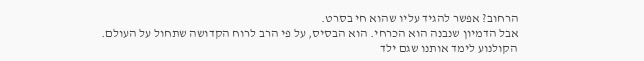הרחוב? אפשר להגיד עליו שהוא חי בסרט.
אבל הדמיון שנבנה הוא הכרחי. הוא הבסיס, על פי הרב לרוח הקדושה שתחול על העולם.
הקולנוע לימד אותנו שגם ילד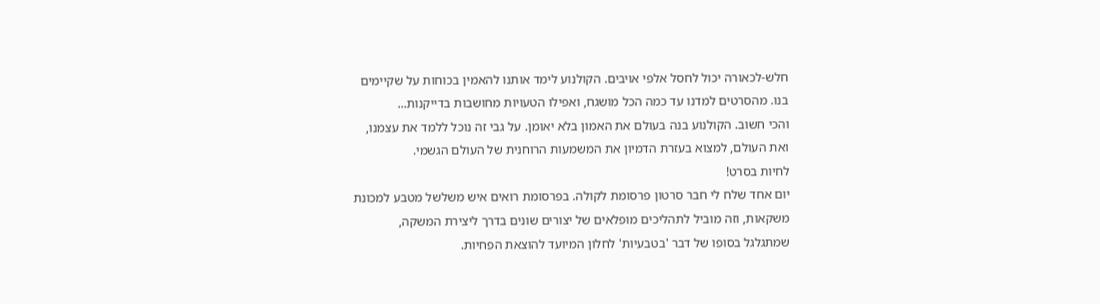חלש-לכאורה יכול לחסל אלפי אויבים. הקולנוע לימד אותנו להאמין בכוחות על שקיימים בנו. מהסרטים למדנו עד כמה הכל מושגח, ואפילו הטעויות מחושבות בדייקנות...
והכי חשוב. הקולנוע בנה בעולם את האמון בלא יאומן. על גבי זה נוכל ללמד את עצמנו, ואת העולם, למצוא בעזרת הדמיון את המשמעות הרוחנית של העולם הגשמי.
לחיות בסרט!
יום אחד שלח לי חבר סרטון פרסומת לקולה. בפרסומת רואים איש משלשל מטבע למכונת משקאות, וזה מוביל לתהליכים מופלאים של יצורים שונים בדרך ליצירת המשקה, שמתגלגל בסופו של דבר 'בטבעיות' לחלון המיועד להוצאת הפחיות.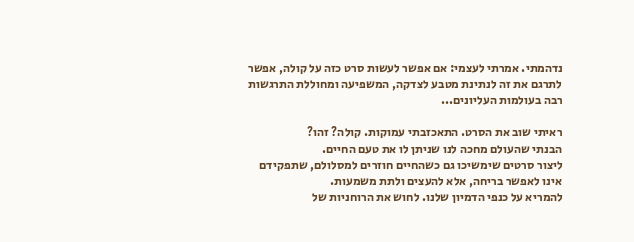נדהמתי. אמרתי לעצמי: אם אפשר לעשות סרט כזה על קולה, אפשר לתרגם את זה לנתינת מטבע לצדקה, המשפיעה ומחוללת התרגשות רבה בעולמות העליונים...

ראיתי שוב את הסרט. התאכזבתי עמוקות. קולה? זהו?
הבנתי שהעולם מחכה לנו שניתן לו את טעם החיים.
ליצור סרטים שימשיכו גם כשהחיים חוזרים למסלולם, שתפקידם אינו לאפשר בריחה, אלא להעצים ולתת משמעות.
להמריא על כנפי הדמיון שלנו. לחוש את הרוחניות של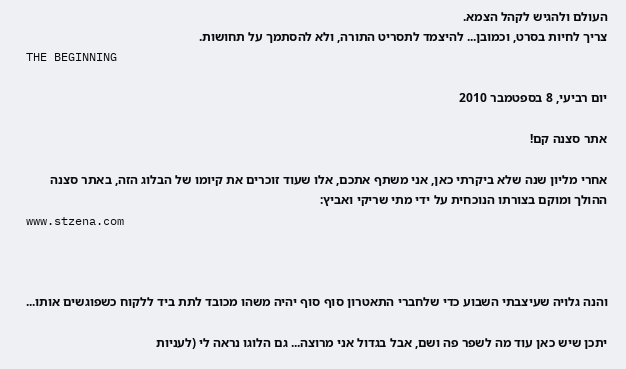העולם ולהגיש לקהל הצמא.
צריך לחיות בסרט, וכמובן... להיצמד לתסריט התורה, ולא להסתמך על תחושות.
THE BEGINNING

יום רביעי, 8 בספטמבר 2010

אתר סצנה קם!

אחרי מליון שנה שלא ביקרתי כאן, אני משתף אתכם, אלו שעוד זוכרים את קיומו של הבלוג הזה, באתר סצנה ההולך ומוקם בצורתו הנוכחית על ידי מתי שריקי ואביץ:
www.stzena.com



והנה גלויה שעיצבתי השבוע כדי שלחברי התאטרון סוף סוף יהיה משהו מכובד לתת ביד ללקוח כשפוגשים אותו...

יתכן שיש כאן עוד מה לשפר פה ושם, אבל בגדול אני מרוצה... גם הלוגו נראה לי (לעניות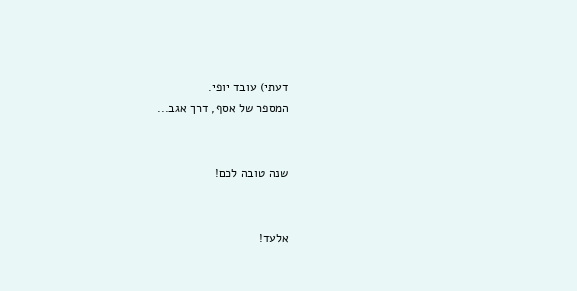דעתי) עובד יופי.
המספר של אסף, דרך אגב...


שנה טובה לכם!


אלעד!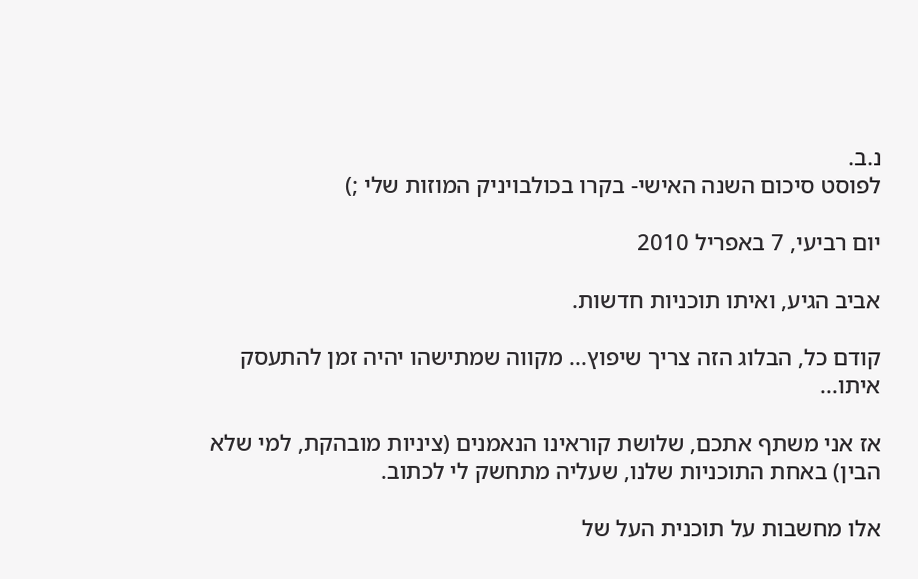נ.ב.
לפוסט סיכום השנה האישי- בקרו בכולבויניק המוזות שלי ;)

יום רביעי, 7 באפריל 2010

אביב הגיע, ואיתו תוכניות חדשות.

קודם כל, הבלוג הזה צריך שיפוץ... מקווה שמתישהו יהיה זמן להתעסק איתו...

אז אני משתף אתכם, שלושת קוראינו הנאמנים (ציניות מובהקת, למי שלא הבין) באחת התוכניות שלנו, שעליה מתחשק לי לכתוב.

אלו מחשבות על תוכנית העל של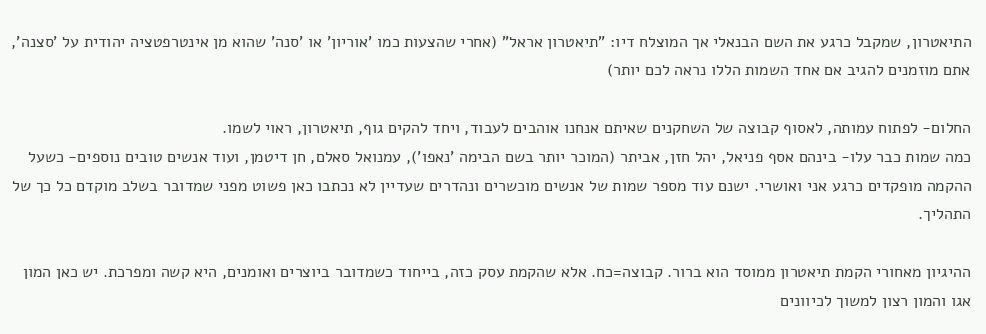התיאטרון, שמקבל כרגע את השם הבנאלי אך המוצלח דיו: "תיאטרון אראל" (אחרי שהצעות כמו 'אוריון' או 'סנה' שהוא מן אינטרפטציה יהודית על 'סצנה', אתם מוזמנים להגיב אם אחד השמות הללו נראה לכם יותר)

החלום- לפתוח עמותה, לאסוף קבוצה של השחקנים שאיתם אנחנו אוהבים לעבוד, ויחד להקים גוף, תיאטרון, ראוי לשמו.
כמה שמות כבר עלו- בינהם אסף פניאל, יהל חזן, אביתר (המוכר יותר בשם הבימה 'נאפו'), עמנואל סאלם, חן דיטמן, ועוד אנשים טובים נוספים- כשעל ההקמה מופקדים כרגע אני ואושרי. ישנם עוד מספר שמות של אנשים מוכשרים ונהדרים שעדיין לא נכתבו כאן פשוט מפני שמדובר בשלב מוקדם כל כך של התהליך.

ההיגיון מאחורי הקמת תיאטרון ממוסד הוא ברור. קבוצה=כח. אלא שהקמת עסק כזה, בייחוד כשמדובר ביוצרים ואומנים, היא קשה ומפרכת. יש כאן המון אגו והמון רצון למשוך לכיוונים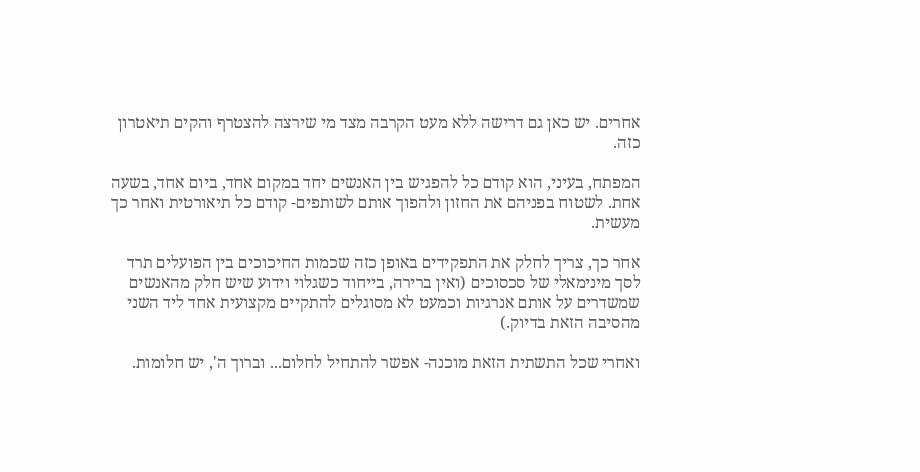אחרים. יש כאן גם דרישה ללא מעט הקרבה מצד מי שירצה להצטרף והקים תיאטרון כזה.

המפתח, בעיני, הוא קודם כל להפגיש בין האנשים יחד במקום אחד, ביום אחד, בשעה אחת. לשטוח בפניהם את החזון ולהפוך אותם לשותפים- קודם כל תיאורטית ואחר כך מעשית.

אחר כך, צריך לחלק את התפקידים באופן כזה שכמות החיכוכים בין הפועלים תרד לסך מינימאלי של סכסוכים (ואין ברירה, בייחוד כשגלוי וידוע שיש חלק מהאנשים שמשדרים על אותם אנרגיות וכמעט לא מסוגלים להתקיים מקצועית אחד ליד השני מהסיבה הזאת בדיוק.)

ואחרי שכל התשתית הזאת מוכנה- אפשר להתחיל לחלום... וברוך ה', יש חלומות.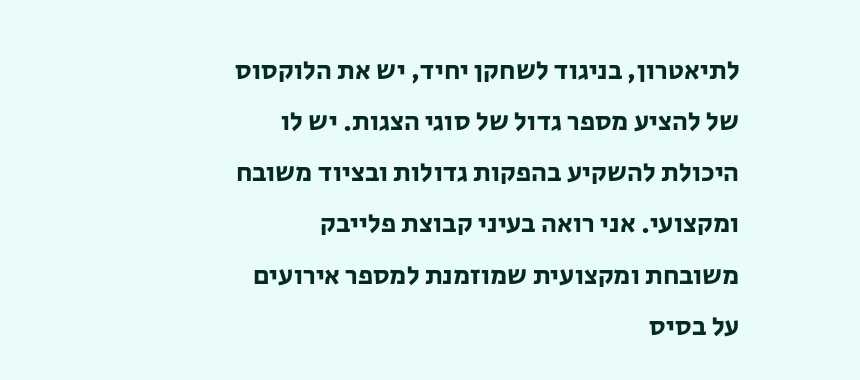לתיאטרון, בניגוד לשחקן יחיד, יש את הלוקסוס של להציע מספר גדול של סוגי הצגות. יש לו היכולת להשקיע בהפקות גדולות ובציוד משובח ומקצועי. אני רואה בעיני קבוצת פלייבק משובחת ומקצועית שמוזמנת למספר אירועים על בסיס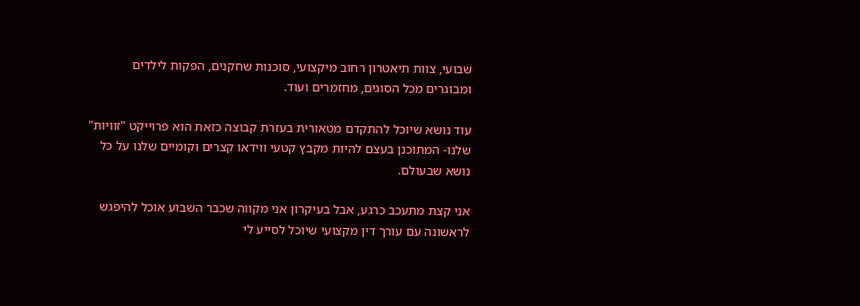שבועי, צוות תיאטרון רחוב מיקצועי, סוכנות שחקנים, הפקות לילדים ומבוגרים מכל הסוגים, מחזמרים ועוד.

עוד נושא שיוכל להתקדם מטאורית בעזרת קבוצה כזאת הוא פרוייקט "זוויות" שלנו- המתוכנן בעצם להיות מקבץ קטעי ווידאו קצרים וקומיים שלנו על כל נושא שבעולם.

אני קצת מתעכב כרגע, אבל בעיקרון אני מקווה שכבר השבוע אוכל להיפגש לראשונה עם עורך דין מקצועי שיוכל לסייע לי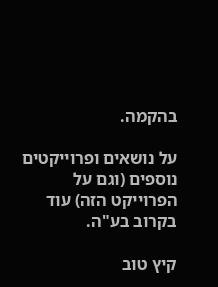בהקמה.

על נושאים ופרוייקטים נוספים (וגם על הפרוייקט הזה) עוד בקרוב בע"ה.

קיץ טוב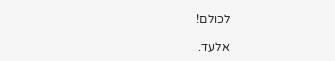לכולם!

אלעד.